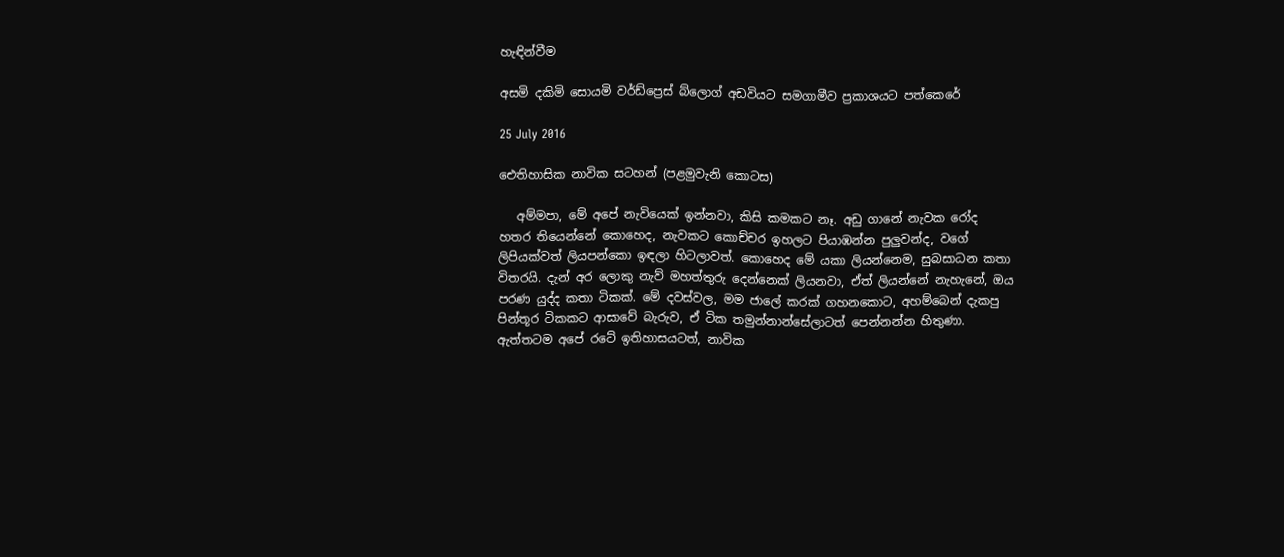හැඳින්වීම

අසමි දකිමි සොයමි වර්ඩ්ප්‍රෙස් බ්ලොග් අඩවියට සමගාමීව ප්‍රකාශයට පත්කෙරේ

25 July 2016

ඓතිහාසික නාවික සටහන් (පළමුවැනි කොටස)

   අම්මපා, මේ අපේ නැවියෙක් ඉන්නවා, කිසි කමකට නෑ. අඩු ගානේ නැවක රෝද හතර තියෙන්නේ කොහෙද, නැවකට කොච්චර ඉහලට පියාඹන්න පුලුවන්ද, වගේ ලිපියක්වත් ලියපන්කො ඉඳලා හිටලාවත්. කොහෙද මේ යකා ලියන්නෙම, සුබසාධන කතා විතරයි. දැන් අර ලොකු නැව් මහත්තුරු දෙන්නෙක් ලියනවා, ඒත් ලියන්නේ නැහැනේ, ඔය පරණ යුද්ද කතා ටිකක්. මේ දවස්වල, මම ජාලේ කරක් ගහනකොට, අහම්බෙන් දැකපු පින්තූර ටිකකට ආසාවේ බැරුව, ඒ ටික තමුන්නාන්සේලාටත් පෙන්නන්න හිතුණා. ඇත්තටම අපේ රටේ ඉතිහාසයටත්, නාවික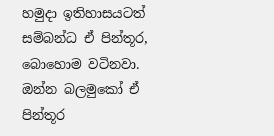හමුදා ඉතිහාසයටත් සම්බන්ධ ඒ පින්තූර, බොහොම වටිනවා. ඔන්න බලමුකෝ ඒ පින්තූර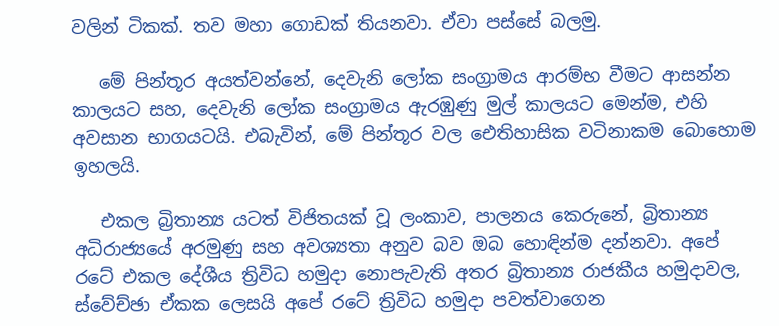වලින් ටිකක්. තව මහා ගොඩක් තියනවා. ඒවා පස්සේ බලමු.

   මේ පින්තූර අයත්වන්නේ, දෙවැනි ලෝක සංග්‍රාමය ආරම්භ වීමට ආසන්න කාලයට සහ, දෙවැනි ලෝක සංග්‍රාමය ඇරඹුණු මුල් කාලයට මෙන්ම, එහි අවසාන භාගයටයි. එබැවින්, මේ පින්තූර වල ඓතිහාසික වටිනාකම බොහොම ඉහලයි.

   එකල බ්‍රිතාන්‍ය යටත් විජිතයක් වූ ලංකාව, පාලනය කෙරුනේ, බ්‍රිතාන්‍ය අධිරාජ්‍යයේ අරමුණු සහ අවශ්‍යතා අනුව බව ඔබ හොඳින්ම දන්නවා. අපේ රටේ එකල දේශීය ත්‍රිවිධ හමුදා නොපැවැති අතර බ්‍රිතාන්‍ය රාජකීය හමුදාවල, ස්වේච්ඡා ඒකක ලෙසයි අපේ රටේ ත්‍රිවිධ හමුදා පවත්වාගෙන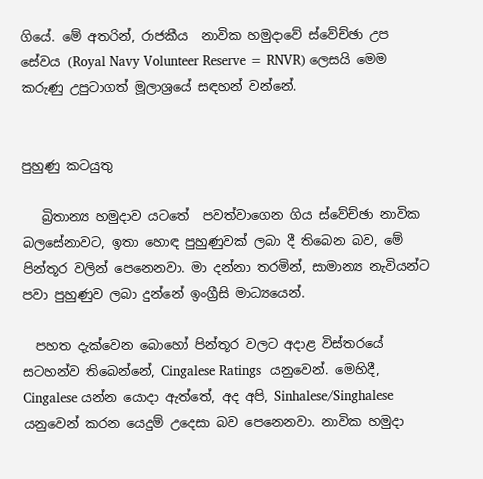ගියේ. මේ අතරින්, රාජකීය  නාවික හමුදාවේ ස්වේච්ඡා උප සේවය (Royal Navy Volunteer Reserve = RNVR) ලෙසයි මෙම කරුණු උපුටාගත් මූලාශ්‍රයේ සඳහන් වන්නේ.


පුහුණු කටයුතු

   බ්‍රිතාන්‍ය හමුදාව යටතේ  පවත්වාගෙන ගිය ස්වේච්ඡා නාවික බලසේනාවට, ඉතා හොඳ පුහුණුවක් ලබා දී තිබෙන බව, මේ පින්තූර වලින් පෙනෙනවා. මා දන්නා තරමින්, සාමාන්‍ය නැවියන්ට පවා පුහුණුව ලබා දුන්නේ ඉංග්‍රීසි මාධ්‍යයෙන්.

  පහත දැක්වෙන බොහෝ පින්තූර වලට අදාළ විස්තරයේ සටහන්ව තිබෙන්නේ, Cingalese Ratings  යනුවෙන්. මෙහිදී, Cingalese යන්න යොදා ඇත්තේ, අද අපි, Sinhalese/Singhalese යනුවෙන් කරන යෙදුම් උදෙසා බව පෙනෙනවා. නාවික හමුදා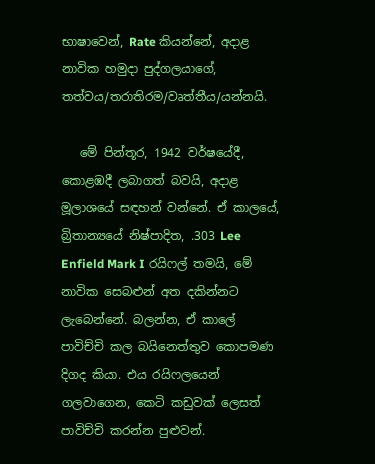භාෂාවෙන්, Rate කියන්නේ, අදාළ නාවික හමුදා පුද්ගලයාගේ, තත්වය/තරාතිරම/වෘත්තීය/යන්නයි.

   මේ පින්තූර, 1942 වර්ෂයේදී, කොළඹදී ලබාගත් බවයි, අදාළ මූලාශයේ සඳහන් වන්නේ. ඒ කාලයේ, බ්‍රිතාන්‍යයේ නිෂ්පාදිත, .303 Lee Enfield Mark I රයිෆල් තමයි, මේ නාවික සෙබළුන් අත දකින්නට ලැබෙන්නේ. බලන්න, ඒ කාලේ පාවිච්චි කල බයිනෙත්තුව කොපමණ දිගද කියා. එය රයිෆලයෙන් ගලවාගෙන, කෙටි කඩුවක් ලෙසත් පාවිච්චි කරන්න පුළුවන්.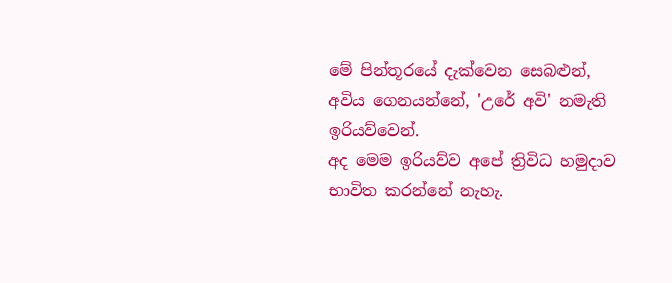මේ පින්තූරයේ දැක්වෙන සෙබළුන්, අවිය ගෙනයන්නේ, 'උරේ අවි' නමැති ඉරියව්වෙන්.
අද මෙම ඉරියව්ව අපේ ත්‍රිවිධ හමුදාව භාවිත කරන්නේ නැහැ.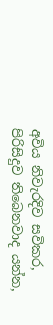අවිය නිවැරදිව සවිකර, පිරිසිදුව තිබෙනවාද යන්න,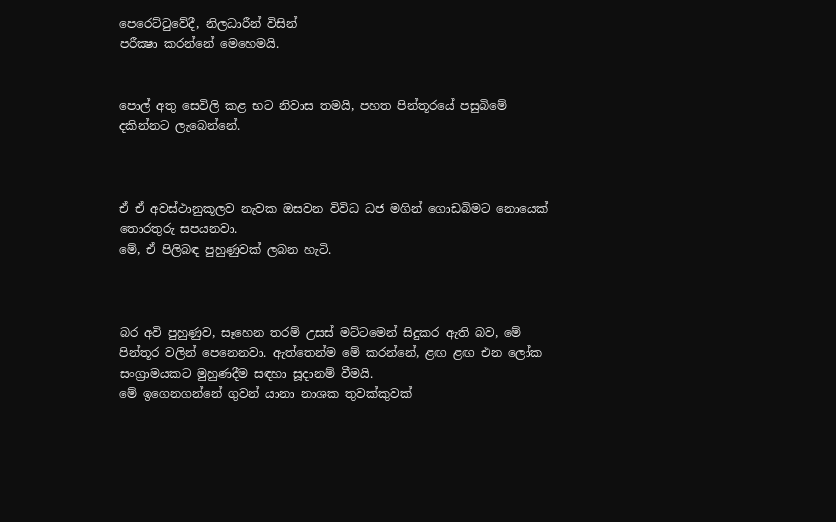පෙරෙට්ටුවේදී, නිලධාරීන් විසින්
පරීක්‍ෂා කරන්නේ මෙහෙමයි.


පොල් අතු සෙවිලි කළ භට නිවාස තමයි, පහත පින්තූරයේ පසුබිමේ දකින්නට ලැබෙන්නේ.



ඒ ඒ අවස්ථානුකූලව නැවක ඔසවන විවිධ ධජ මගින් ගොඩබිමට නොයෙක් තොරතුරු සපයනවා.
මේ, ඒ පිලිබඳ පුහුණුවක් ලබන හැටි.



බර අවි පුහුණුව, සෑහෙන තරම් උසස් මට්ටමෙන් සිදුකර ඇති බව, මේ පින්තූර වලින් පෙනෙනවා. ඇත්තෙන්ම මේ කරන්නේ, ළඟ ළඟ එන ලෝක සංග්‍රාමයකට මුහුණදීම සඳහා සූදානම් වීමයි.
මේ ඉගෙනගන්නේ ගුවන් යානා නාශක තුවක්කුවක්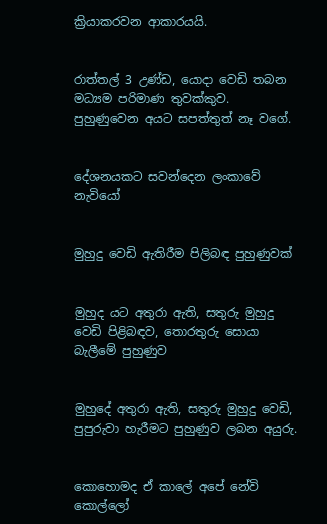ක්‍රියාකරවන ආකාරයයි.


රාත්තල් 3 උණ්ඩ, යොදා වෙඩි තබන මධ්‍යම පරිමාණ තුවක්කුව.
පුහුණුවෙන අයට සපත්තුත් නෑ වගේ.


දේශනයකට සවන්දෙන ලංකාවේ නැවියෝ


මුහුදු වෙඩි ඇතිරීම පිලිබඳ පුහුණුවක්


මුහුද යට අතුරා ඇති, සතුරු මුහුදු වෙඩි පිළිබඳව, තොරතුරු සොයා බැලීමේ පුහුණුව


මුහුදේ අතුරා ඇති, සතුරු මුහුදු වෙඩි, පුපුරුවා හැරීමට පුහුණුව ලබන අයුරු.


කොහොමද ඒ කාලේ අපේ නේවි කොල්ලෝ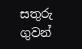සතුරු ගුවන්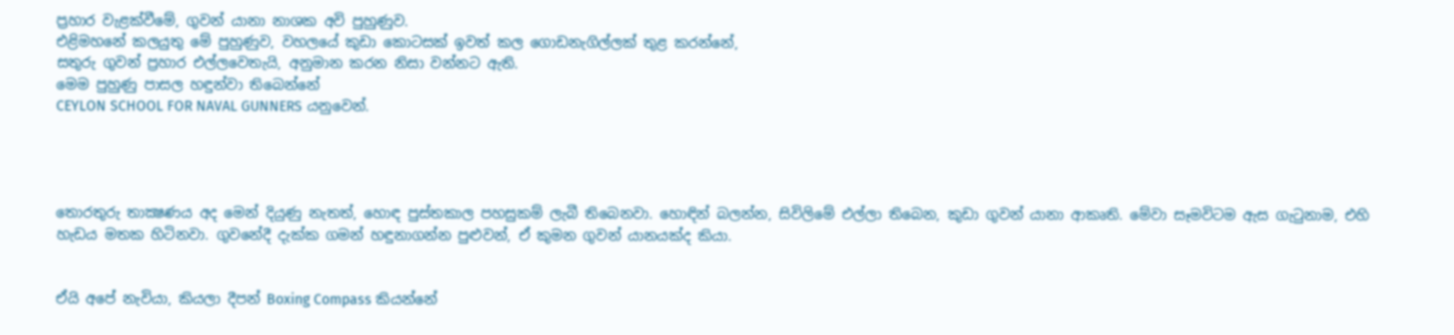ප්‍රහාර වැළක්වීමේ, ගුවන් යානා නාශක අවි පුහුණුව.
එළිමහනේ කලයුතු මේ පුහුණුව, වහලයේ කුඩා කොටසක් ඉවත් කල ගොඩනැගිල්ලක් තුළ කරන්නේ,
සතුරු ගුවන් ප්‍රහාර එල්ලවෙතැයි, අනුමාන කරන නිසා වන්නට ඇති.
මෙම පුහුණු පාසල හඳුන්වා තිබෙන්නේ
CEYLON SCHOOL FOR NAVAL GUNNERS යනුවෙන්.




තොරතුරු තාක්‍ෂණය අද මෙන් දියුණු නැතත්, හොඳ පුස්තකාල පහසුකම් ලැබී තිබෙනවා. හොඳින් බලන්න, සිවිලිමේ එල්ලා තිබෙන, කුඩා ගුවන් යානා ආකෘති. මේවා සෑමවිටම ඇස ගැටුනාම, එහි හැඩය මතක හිටිනවා. ගුවනේදී දැක්ක ගමන් හඳුනාගන්න පුළුවන්, ඒ කුමන ගුවන් යානයක්ද කියා.


ඒයි අපේ නැවියා, කියලා දීපන් Boxing Compass කියන්නේ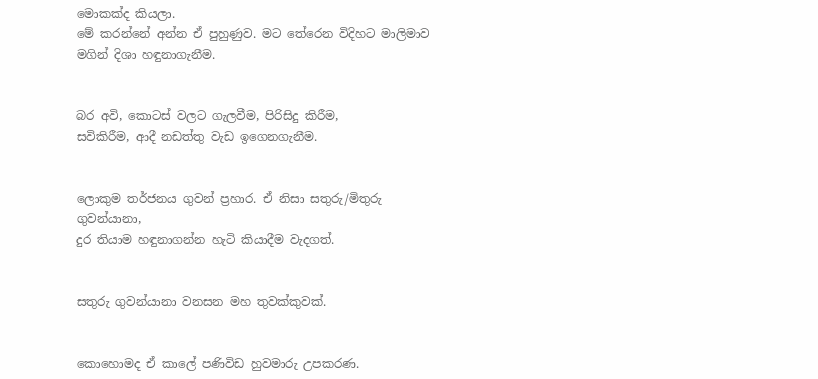මොකක්ද කියලා.
මේ කරන්නේ අන්න ඒ පුහුණුව. මට තේරෙන විදිහට මාලිමාව මගින් දිශා හඳුනාගැනීම.


බර අවි, කොටස් වලට ගැලවීම, පිරිසිදු කිරීම,
සවිකිරීම, ආදී නඩත්තු වැඩ ඉගෙනගැනීම.


ලොකුම තර්ජනය ගුවන් ප්‍රහාර. ඒ නිසා සතුරු/මිතුරු ගුවන්යානා,
දුර තියාම හඳුනාගන්න හැටි කියාදීම වැදගත්.


සතුරු ගුවන්යානා වනසන මහ තුවක්කුවක්.


කොහොමද ඒ කාලේ පණිවිඩ හුවමාරු උපකරණ.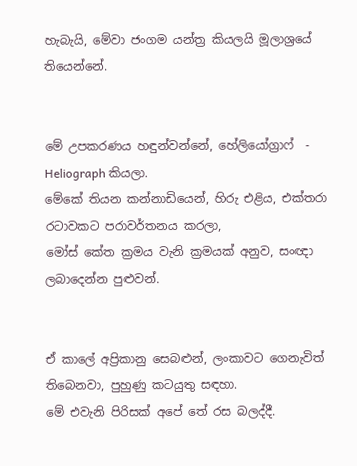හැබැයි, මේවා ජංගම යන්ත්‍ර කියලයි මූලාශ්‍රයේ තියෙන්නේ.


මේ උපකරණය හඳුන්වන්නේ, හේලියෝග්‍රාෆ්  - Heliograph කියලා.
මේකේ තියන කන්නාඩියෙන්, හිරු එළිය, එක්තරා රටාවකට පරාවර්තනය කරලා,
මෝස් කේත ක්‍රමය වැනි ක්‍රමයක් අනුව, සංඥා ලබාදෙන්න පුළුවන්.


ඒ කාලේ අප්‍රිකානු සෙබළුන්, ලංකාවට ගෙනැවිත් තිබෙනවා, පුහුණු කටයුතු සඳහා.
මේ එවැනි පිරිසක් අපේ තේ රස බලද්දී.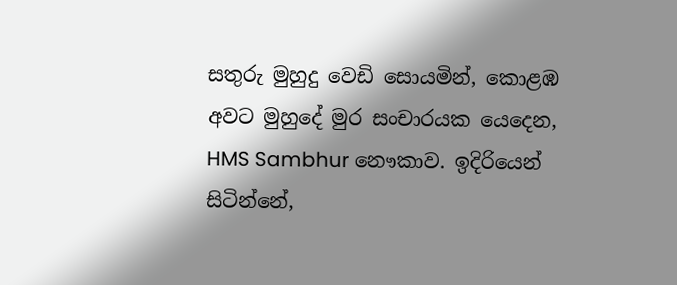සතුරු මුහුදු වෙඩි සොයමින්, කොළඹ අවට මුහුදේ මුර සංචාරයක යෙදෙන,
HMS Sambhur නෞකාව. ඉදිරියෙන් සිටින්නේ,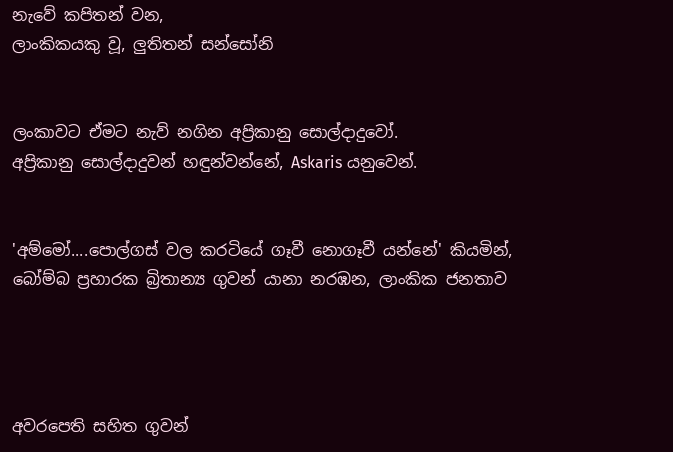නැවේ කපිතන් වන,
ලාංකිකයකු වූ, ලුතිතන් සන්සෝනි


ලංකාවට ඒමට නැව් නගින අප්‍රිකානු සොල්දාදුවෝ.
අප්‍රිකානු සොල්දාදුවන් හඳුන්වන්නේ, Askaris යනුවෙන්.


'අම්මෝ....පොල්ගස් වල කරටියේ ගෑවී නොගෑවී යන්නේ' කියමින්,
බෝම්බ ප්‍රහාරක බ්‍රිතාන්‍ය ගුවන් යානා නරඹන, ලාංකික ජනතාව




අවරපෙති සහිත ගුවන්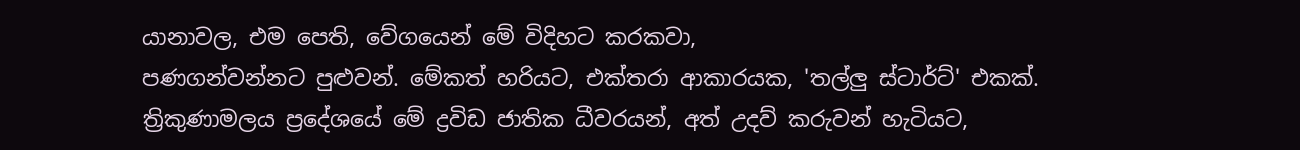යානාවල, එම පෙති, වේගයෙන් මේ විදිහට කරකවා,
පණගන්වන්නට පුළුවන්. මේකත් හරියට, එක්තරා ආකාරයක, 'තල්ලු ස්ටාර්ට්' එකක්.
ත්‍රිකුණාමලය ප්‍රදේශයේ මේ ද්‍රවිඩ ජාතික ධීවරයන්, අත් උදව් කරුවන් හැටියට,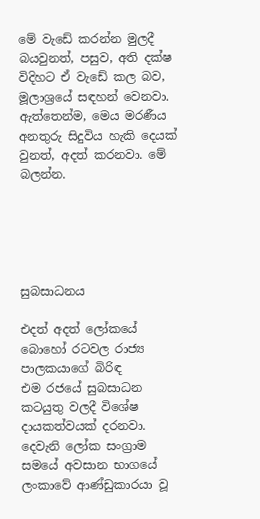මේ වැඩේ කරන්න මුලදී බයවුනත්, පසුව, අති දක්ෂ විදිහට ඒ වැඩේ කල බව,
මූලාශ්‍රයේ සඳහන් වෙනවා.
ඇත්තෙන්ම, මෙය මරණීය අනතුරු සිදුවිය හැකි දෙයක් වුනත්, අදත් කරනවා. මේ බලන්න.





සුබසාධනය

එදත් අදත් ලෝකයේ බොහෝ රටවල රාජ්‍ය පාලකයාගේ බිරිඳ
එම රජයේ සුබසාධන කටයුතු වලදී විශේෂ දායකත්වයක් දරනවා.
දෙවැනි ලෝක සංග්‍රාම සමයේ අවසාන භාගයේ
ලංකාවේ ආණ්ඩුකාරයා වූ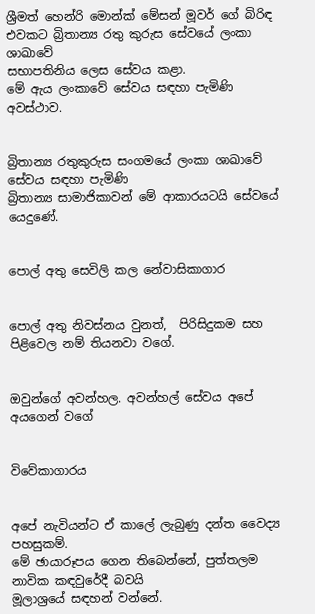ශ්‍රීමත් හෙන්රි මොන්ක් මේසන් මූවර් ගේ බිරිඳ
එවකට බ්‍රිතාන්‍ය රතු කුරුස සේවයේ ලංකා ශාඛාවේ
සභාපතිනිය ලෙස සේවය කළා.
මේ ඇය ලංකාවේ සේවය සඳහා පැමිණි අවස්ථාව.


බ්‍රිතාන්‍ය රතුකුරුස සංගමයේ ලංකා ශාඛාවේ සේවය සඳහා පැමිණි
බ්‍රිතාන්‍ය සාමාජිකාවන් මේ ආකාරයටයි සේවයේ යෙදුණේ.


පොල් අතු සෙවිලි කල නේවාසිකාගාර


පොල් අතු නිවස්නය වුනත්,  පිරිසිදුකම සහ පිළිවෙල නම් තියනවා වගේ.


ඔවුන්ගේ අවන්හල. අවන්හල් සේවය අපේ අයගෙන් වගේ


විවේකාගාරය


අපේ නැවියන්ට ඒ කාලේ ලැබුණු දන්ත වෛද්‍ය පහසුකම්.
මේ ඡායාරූපය ගෙන තිබෙන්නේ, පුත්තලම නාවික කඳවුරේදී බවයි
මූලාශ්‍රයේ සඳහන් වන්නේ.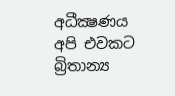අධීක්‍ෂණය
අපි එවකට බ්‍රිතාන්‍ය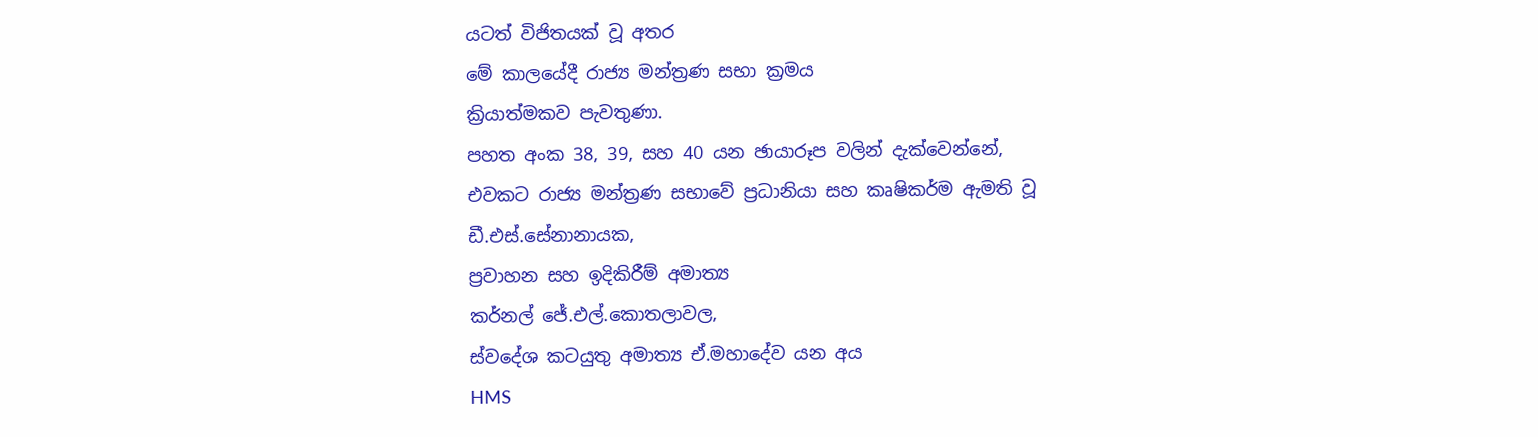යටත් විජිතයක් වූ අතර
මේ කාලයේදී රාජ්‍ය මන්ත්‍රණ සභා ක්‍රමය
ක්‍රියාත්මකව පැවතුණා.
පහත අංක 38, 39, සහ 40 යන ඡායාරූප වලින් දැක්වෙන්නේ,
එවකට රාජ්‍ය මන්ත්‍රණ සභාවේ ප්‍රධානියා සහ කෘෂිකර්ම ඇමති වූ
ඩී.එස්.සේනානායක,
ප්‍රවාහන සහ ඉදිකිරීම් අමාත්‍ය
කර්නල් ජේ.එල්.කොතලාවල,
ස්වදේශ කටයුතු අමාත්‍ය ඒ.මහාදේව යන අය
HMS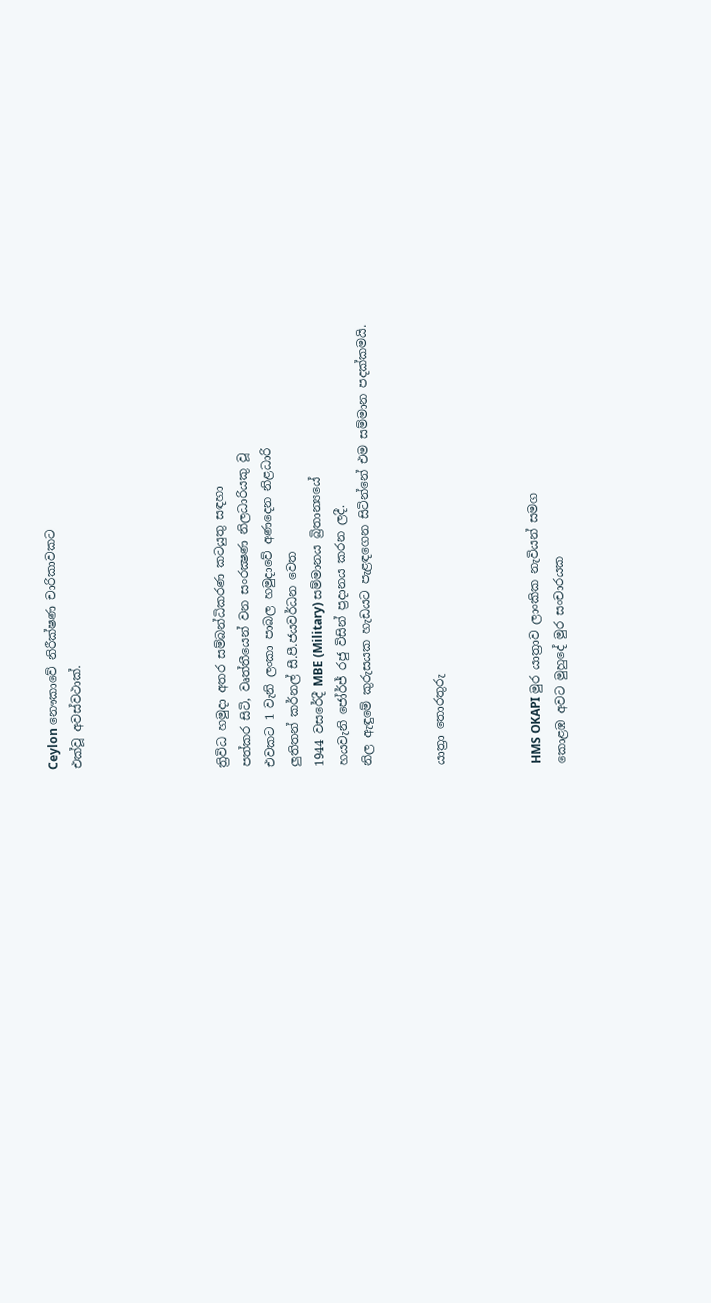Ceylon නෞකාවේ නිරීක්ෂණ චාරිකාවකට
එක්වූ අවස්වථාක්.





ත්‍රිවිධ හමුදා අතර සම්බන්ධිකරණ කටයුතු සඳහා
පත්කර සිටි, වෘත්තීයෙන් වන සංරක්‍ෂණ නිලධාරියකු වූ
එවකට 1 වැනි ලංකා පාබල හමුදාවේ අණදෙන නිළධාරි
ලුතිතන් කර්නල් සී.පී.ජයවර්ධන වෙත
1944 වසරේදී MBE (Military) සම්මානය බ්‍රිතාන්‍යයේ
හයවැනි ජෝර්ජ් රජු විසින් ප්‍රදානය කරන ලදී.
නිල ඇඳුමේ කුරුසයක හැඩයට පැළඳගෙන සිටින්නේ එම සම්මාන පදක්කමයි.


යාත්‍රා තොරතුරු



HMS OKAPI මුර යාත්‍රාව ලාංකික නැවියන් සමග
කොළඹ අවට මුහුදේ මුර සංචාරයක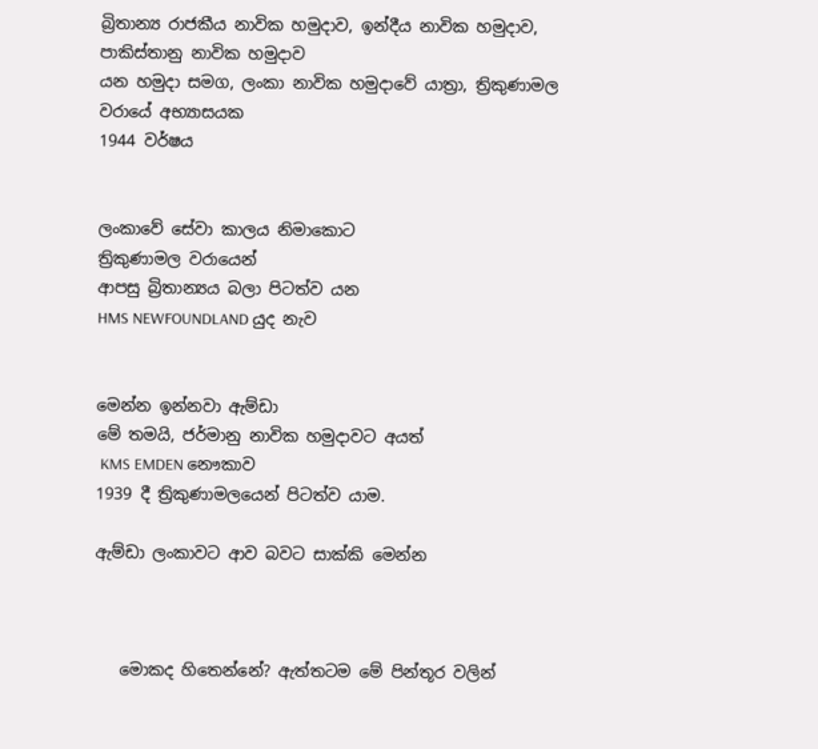බ්‍රිතාන්‍ය රාජකීය නාවික හමුදාව, ඉන්දීය නාවික හමුදාව, පාකිස්තානු නාවික හමුදාව
යන හමුදා සමග, ලංකා නාවික හමුදාවේ යාත්‍රා, ත්‍රිකුණාමල වරායේ අභ්‍යාසයක
1944 වර්ෂය


ලංකාවේ සේවා කාලය නිමාකොට
ත්‍රිකුණාමල වරායෙන්
ආපසු බ්‍රිතාන්‍යය බලා පිටත්ව යන
HMS NEWFOUNDLAND යුද නැව


මෙන්න ඉන්නවා ඇම්ඩා
මේ තමයි, ජර්මානු නාවික හමුදාවට අයත්
 KMS EMDEN නෞකාව
1939 දී ත්‍රිකුණාමලයෙන් පිටත්ව යාම.

ඇම්ඩා ලංකාවට ආව බවට සාක්කි මෙන්න



   මොකද හිතෙන්නේ? ඇත්තටම මේ පින්තූර වලින්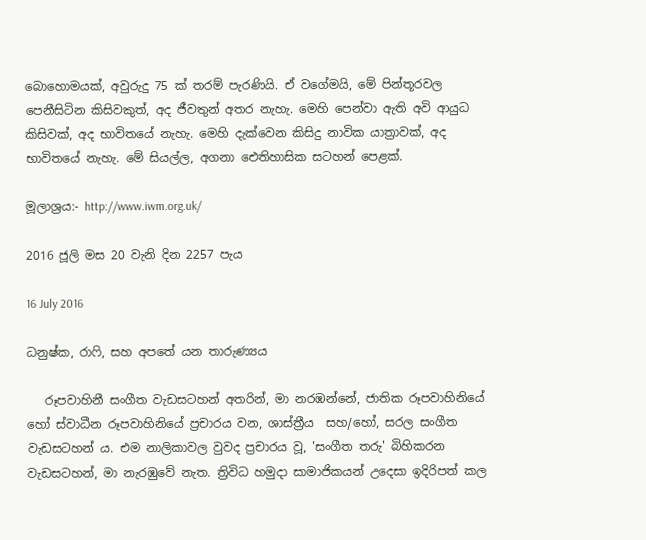බොහොමයක්, අවුරුදු 75 ක් තරම් පැරණියි. ඒ වගේමයි, මේ පින්තූරවල පෙනීසිටින කිසිවකුත්, අද ජීවතුන් අතර නැහැ. මෙහි පෙන්වා ඇති අවි ආයුධ කිසිවක්, අද භාවිතයේ නැහැ. මෙහි දැක්වෙන කිසිදු නාවික යාත්‍රාවක්, අද භාවිතයේ නැහැ. මේ සියල්ල, අගනා ඓතිහාසික සටහන් පෙළක්.

මූලාශ්‍රය:- http://www.iwm.org.uk/

2016 ජූලි මස 20 වැනි දින 2257 පැය

16 July 2016

ධනුෂ්ක, රාෆි, සහ අපතේ යන තාරුණ්‍යය

   රූපවාහිනී සංගීත වැඩසටහන් අතරින්, මා නරඹන්නේ, ජාතික රූපවාහිනියේ හෝ ස්වාධීන රූපවාහිනියේ ප්‍රචාරය වන, ශාස්ත්‍රීය  සහ/හෝ, සරල සංගීත වැඩසටහන් ය. එම නාලිකාවල වුවද ප්‍රචාරය වූ, 'සංගීත තරු' බිහිකරන වැඩසටහන්, මා නැරඹුවේ නැත. ත්‍රිවිධ හමුදා සාමාජිකයන් උදෙසා ඉදිරිපත් කල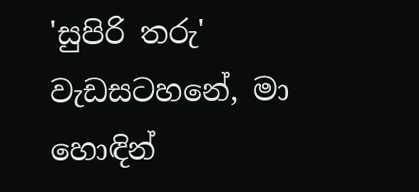'සුපිරි තරු' වැඩසටහනේ, මා හොඳින්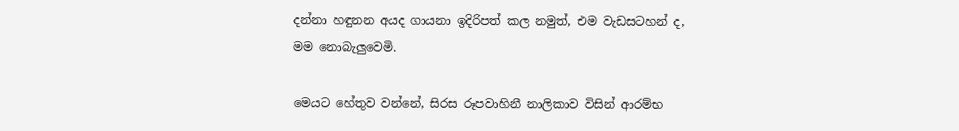දන්නා හඳුනන අයද ගායනා ඉදිරිපත් කල නමුත්, එම වැඩසටහන් ද, මම නොබැලුවෙමි.

මෙයට හේතුව වන්නේ, සිරස රූපවාහිනී නාලිකාව විසින් ආරම්භ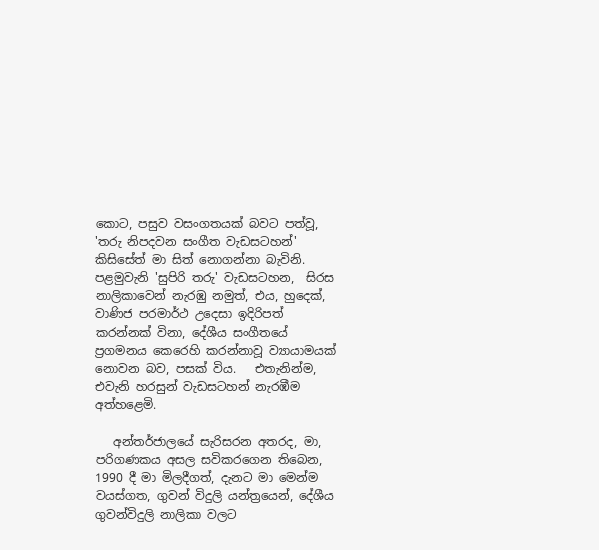කොට, පසුව වසංගතයක් බවට පත්වූ, 'තරු නිපදවන සංගීත වැඩසටහන්' කිසිසේත් මා සිත් නොගන්නා බැවිනි. පළමුවැනි 'සුපිරි තරු' වැඩසටහන,  සිරස නාලිකාවෙන් නැරඹු නමුත්, එය, හුදෙක්, වාණිජ පරමාර්ථ උදෙසා ඉදිරිපත් කරන්නක් විනා, දේශීය සංගීතයේ ප්‍රගමනය කෙරෙහි කරන්නාවූ ව්‍යායාමයක් නොවන බව, පසක් විය.   එතැනින්ම, එවැනි හරසුන් වැඩසටහන් නැරඹීම අත්හළෙමි.

   අන්තර්ජාලයේ සැරිසරන අතරද, මා, පරිගණකය අසල සවිකරගෙන තිබෙන, 1990 දී මා මිලදීගත්, දැනට මා මෙන්ම වයස්ගත, ගුවන් විදුලි යන්ත්‍රයෙන්, දේශීය ගුවන්විදුලි නාලිකා වලට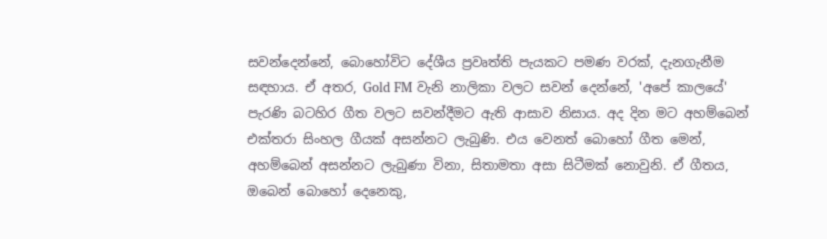සවන්දෙන්නේ, බොහෝවිට දේශීය ප්‍රවෘත්ති පැයකට පමණ වරක්, දැනගැනීම සඳහාය. ඒ අතර, Gold FM වැනි නාලිකා වලට සවන් දෙන්නේ, 'අපේ කාලයේ' පැරණි බටහිර ගීත වලට සවන්දීමට ඇති ආසාව නිසාය. අද දින මට අහම්බෙන් එක්තරා සිංහල ගීයක් අසන්නට ලැබුණි. එය වෙනත් බොහෝ ගීත මෙන්, අහම්බෙන් අසන්නට ලැබුණා විනා, සිතාමතා අසා සිටීමක් නොවුනි. ඒ ගීතය, ඔබෙන් බොහෝ දෙනෙකු,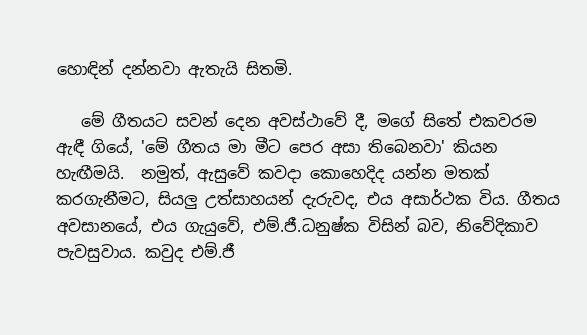හොඳින් දන්නවා ඇතැයි සිතමි.

   මේ ගීතයට සවන් දෙන අවස්ථාවේ දී, මගේ සිතේ එකවරම ඇඳී ගියේ, 'මේ ගීතය මා මීට පෙර අසා තිබෙනවා' කියන හැඟීමයි.  නමුත්, ඇසුවේ කවදා කොහෙදිද යන්න මතක් කරගැනීමට, සියලු උත්සාහයන් දැරුවද, එය අසාර්ථක විය. ගීතය අවසානයේ, එය ගැයුවේ, එම්.ජී.ධනුෂ්ක විසින් බව, නිවේදිකාව පැවසුවාය. කවුද එම්.ජී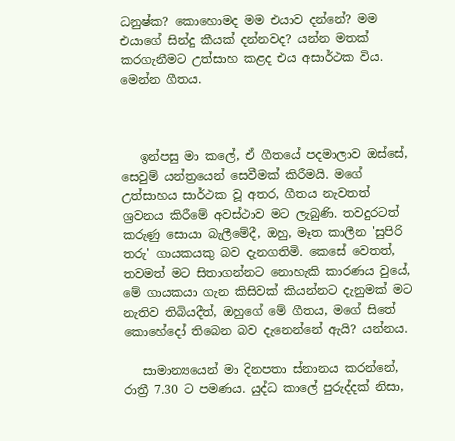ධනුෂ්ක? කොහොමද මම එයාව දන්නේ? මම එයාගේ සින්දු කීයක් දන්නවද? යන්න මතක් කරගැනීමට උත්සාහ කළද එය අසාර්ථක විය.  මෙන්න ගීතය.



   ඉන්පසු මා කලේ, ඒ ගීතයේ පදමාලාව ඔස්සේ, සෙවුම් යන්ත්‍රයෙන් සෙවීමක් කිරීමයි. මගේ උත්සාහය සාර්ථක වූ අතර, ගීතය නැවතත් ශ්‍රවනය කිරීමේ අවස්ථාව මට ලැබුණි. තවදුරටත් කරුණු සොයා බැලීමේදී, ඔහු, මෑත කාලීන 'සුපිරි තරු' ගායකයකු බව දැනගතිමි. කෙසේ වෙතත්, තවමත් මට සිතාගන්නට නොහැකි කාරණය වුයේ, මේ ගායකයා ගැන කිසිවක් කියන්නට දැනුමක් මට නැතිව තිබියදීත්, ඔහුගේ මේ ගීතය, මගේ සිතේ කොහේදෝ තිබෙන බව දැනෙන්නේ ඇයි? යන්නය.

   සාමාන්‍යයෙන් මා දිනපතා ස්නානය කරන්නේ, රාත්‍රී 7.30 ට පමණය. යුද්ධ කාලේ පුරුද්දක් නිසා,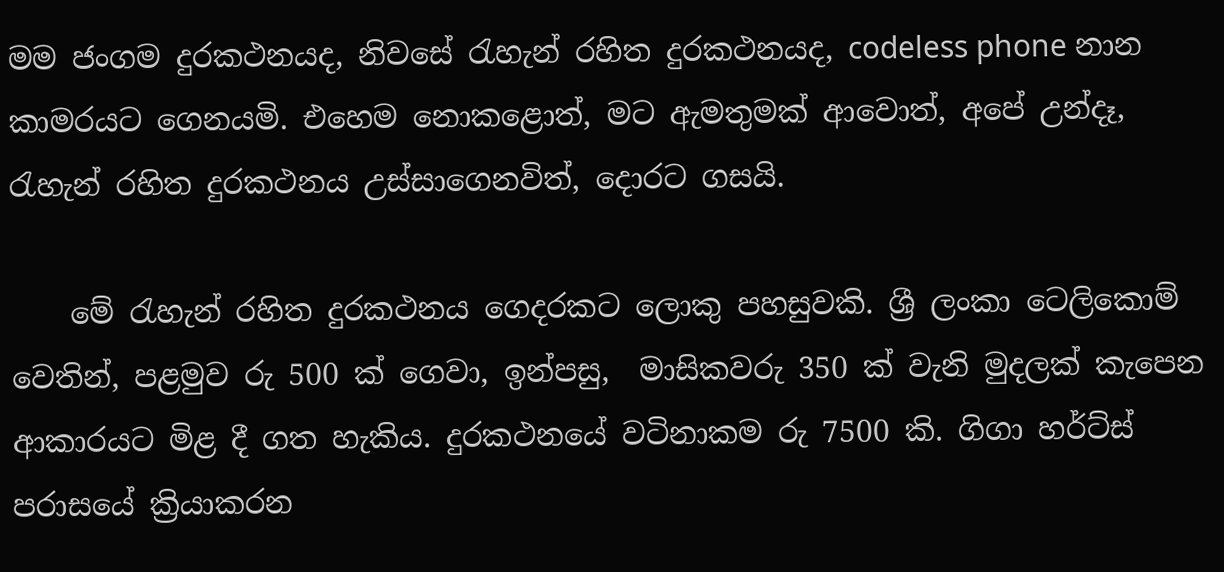මම ජංගම දුරකථනයද, නිවසේ රැහැන් රහිත දුරකථනයද, codeless phone නාන කාමරයට ගෙනයමි. එහෙම නොකළොත්, මට ඇමතුමක් ආවොත්, අපේ උන්දෑ, රැහැන් රහිත දුරකථනය උස්සාගෙනවිත්, දොරට ගසයි.

    මේ රැහැන් රහිත දුරකථනය ගෙදරකට ලොකු පහසුවකි. ශ්‍රී ලංකා ටෙලිකොම් වෙතින්, පළමුව රු 500 ක් ගෙවා, ඉන්පසු,  මාසිකවරු 350 ක් වැනි මුදලක් කැපෙන ආකාරයට මිළ දී ගත හැකිය. දුරකථනයේ වටිනාකම රු 7500 කි. ගිගා හර්ට්ස් පරාසයේ ක්‍රියාකරන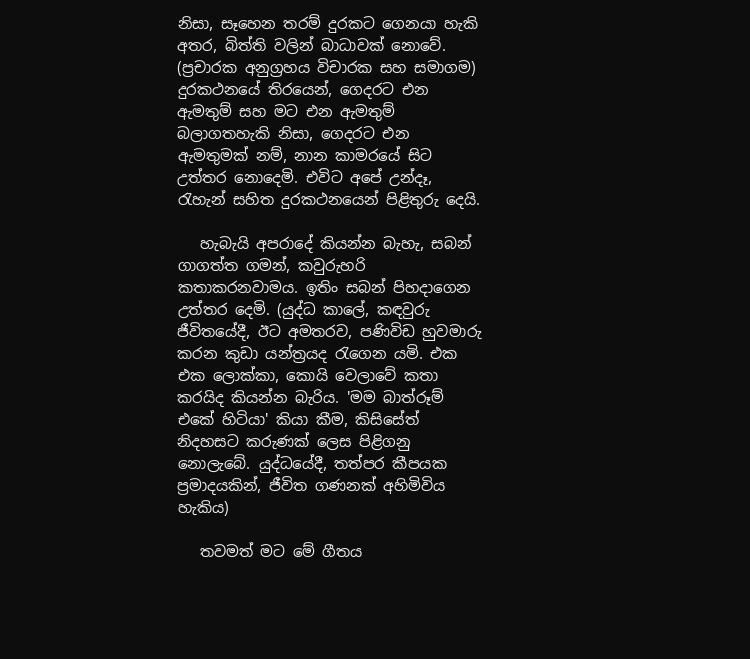නිසා, සෑහෙන තරම් දුරකට ගෙනයා හැකි අතර, බිත්ති වලින් බාධාවක් නොවේ. (ප්‍රචාරක අනුග්‍රහය විචාරක සහ සමාගම)  දුරකථනයේ තිරයෙන්, ගෙදරට එන ඇමතුම් සහ මට එන ඇමතුම් බලාගතහැකි නිසා, ගෙදරට එන ඇමතුමක් නම්, නාන කාමරයේ සිට උත්තර නොදෙමි. එවිට අපේ උන්දෑ, රැහැන් සහිත දුරකථනයෙන් පිළිතුරු දෙයි.

   හැබැයි අපරාදේ කියන්න බැහැ, සබන් ගාගත්ත ගමන්, කවුරුහරි කතාකරනවාමය. ඉතිං සබන් පිහදාගෙන උත්තර දෙමි. (යුද්ධ කාලේ, කඳවුරු ජීවිතයේදී, ඊට අමතරව, පණිවිඩ හුවමාරු කරන කුඩා යන්ත්‍රයද රැගෙන යමි. එක එක ලොක්කා, කොයි වෙලාවේ කතා කරයිද කියන්න බැරිය. 'මම බාත්රූම් එකේ හිටියා' කියා කීම, කිසිසේත් නිදහසට කරුණක් ලෙස පිළිගනු නොලැබේ. යුද්ධයේදී, තත්පර කීපයක ප්‍රමාදයකින්, ජීවිත ගණනක් අහිමිවිය හැකිය)

   තවමත් මට මේ ගීතය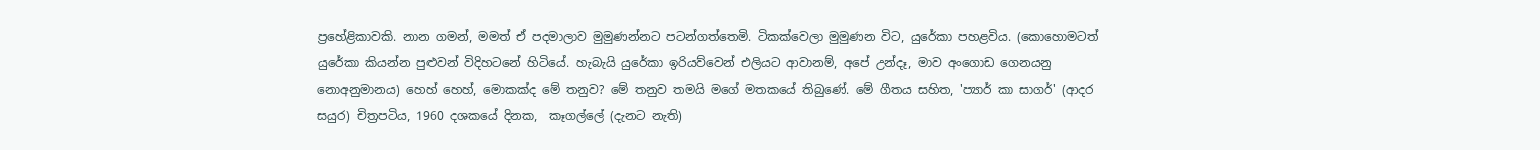ප්‍රහේළිකාවකි. නාන ගමන්, මමත් ඒ පදමාලාව මුමුණන්නට පටන්ගත්තෙමි. ටිකක්වෙලා මුමුණන විට, යුරේකා පහළවිය. (කොහොමටත් යුරේකා කියන්න පුළුවන් විදිහටනේ හිටියේ. හැබැයි යුරේකා ඉරියව්වෙන් එලියට ආවානම්, අපේ උන්දෑ, මාව අංගොඩ ගෙනයනු නොඅනුමානය) හෙහ් හෙහ්, මොකක්ද මේ තනුව? මේ තනුව තමයි මගේ මතකයේ තිබුණේ. මේ ගීතය සහිත, 'ප්‍යාර් කා සාගර්' (ආදර සයුර) චිත්‍රපටිය, 1960 දශකයේ දිනක,  කෑගල්ලේ (දැනට නැති)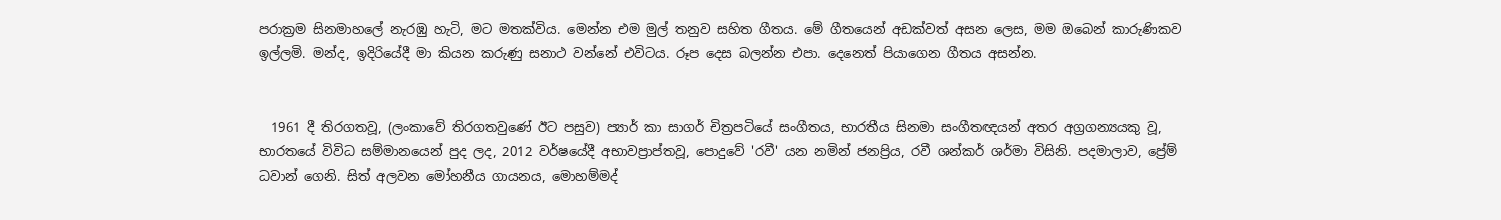පරාක්‍රම සිනමාහලේ නැරඹු හැටි, මට මතක්විය. මෙන්න එම මුල් තනුව සහිත ගීතය. මේ ගීතයෙන් අඩක්වත් අසන ලෙස, මම ඔබෙන් කාරුණිකව ඉල්ලමි. මන්ද, ඉදිරියේදී මා කියන කරුණු සනාථ වන්නේ එවිටය. රූප දෙස බලන්න එපා. දෙනෙත් පියාගෙන ගීතය අසන්න.


  1961 දී තිරගතවූ, (ලංකාවේ තිරගතවුණේ ඊට පසුව) ප්‍යාර් කා සාගර් චිත්‍රපටියේ සංගීතය, භාරතීය සිනමා සංගීතඥයන් අතර අග්‍රගන්‍යයකු වූ, භාරතයේ විවිධ සම්මානයෙන් පුද ලද, 2012 වර්ෂයේදී අභාවප්‍රාප්තවූ, පොදුවේ 'රවී' යන නමින් ජනප්‍රිය, රවී ශන්කර් ශර්මා විසිනි. පදමාලාව, ප්‍රේම් ධවාන් ගෙනි. සිත් අලවන මෝහනීය ගායනය, මොහම්මද්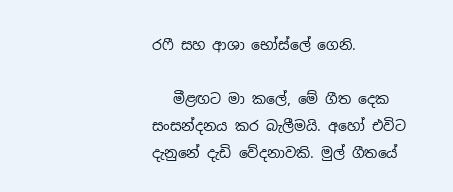රෆී සහ ආශා භෝස්ලේ ගෙනි.

   මීළඟට මා කලේ, මේ ගීත දෙක සංසන්දනය කර බැලීමයි. අහෝ එවිට දැනුනේ දැඩි වේදනාවකි. මුල් ගීතයේ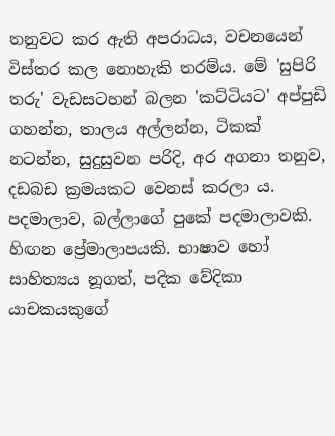තනුවට කර ඇති අපරාධය, වචනයෙන් විස්තර කල නොහැකි තරම්ය. මේ 'සුපිරි තරු' වැඩසටහන් බලන 'කට්ටියට' අප්පුඩි ගහන්න, තාලය අල්ලන්න, ටිකක් නටන්න, සුදුසුවන පරිදි, අර අගනා තනුව, දඩබඩ ක්‍රමයකට වෙනස් කරලා ය. පදමාලාව, බල්ලාගේ පුකේ පදමාලාවකි. හිඟන ප්‍රේමාලාපයකි. භාෂාව හෝ සාහිත්‍යය නූගත්, පදික වේදිකා යාචකයකුගේ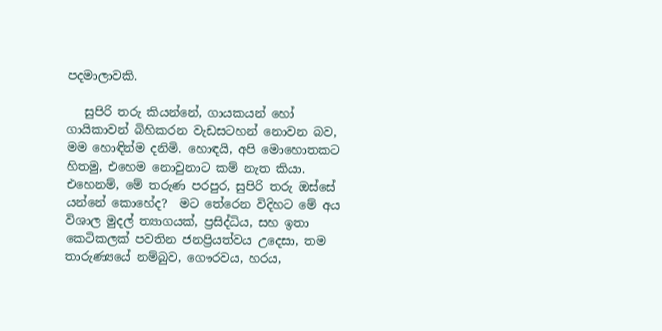පදමාලාවකි.

   සුපිරි තරු කියන්නේ, ගායකයන් හෝ ගායිකාවන් බිහිකරන වැඩසටහන් නොවන බව, මම හොඳින්ම දනිමි. හොඳයි, අපි මොහොතකට හිතමු, එහෙම නොවුනාට කම් නැත කියා. එහෙනම්, මේ තරුණ පරපුර, සුපිරි තරු ඔස්සේ යන්නේ කොහේද?  මට තේරෙන විදිහට මේ අය විශාල මුදල් ත්‍යාගයක්, ප්‍රසිද්ධිය, සහ ඉතා කෙටිකලක් පවතින ජනප්‍රියත්වය උදෙසා, තම තාරුණ්‍යයේ නම්බුව, ගෞරවය, හරය,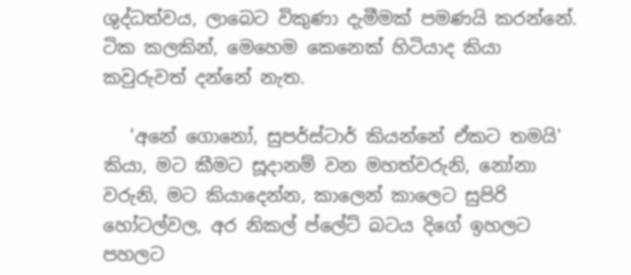ශුද්ධත්වය, ලාබෙට විකුණා දැමීමක් පමණයි කරන්නේ. ටික කලකින්, මෙහෙම කෙනෙක් හිටියාද කියා කවුරුවත් දන්නේ නැත.

   'අනේ ගොනෝ, සුපර්ස්ටාර් කියන්නේ ඒකට තමයි' කියා, මට කීමට සූදානම් වන මහත්වරුනි, නෝනා වරුනි, මට කියාදෙන්න, කාලෙන් කාලෙට සුපිරි හෝටල්වල, අර නිකල් ප්ලේට් බටය දිගේ ඉහලට පහලට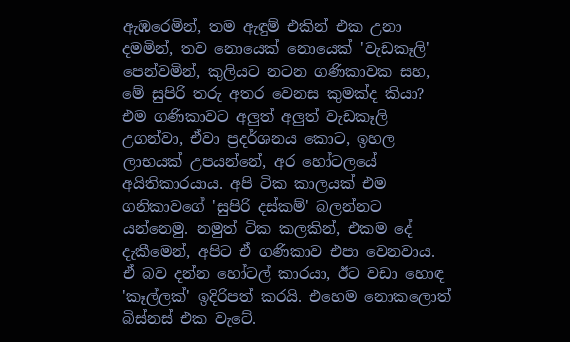ඇඹරෙමින්, තම ඇඳුම් එකින් එක උනා දමමින්, තව නොයෙක් නොයෙක් 'වැඩකෑලි' පෙන්වමින්, කුලියට නටන ගණිකාවක සහ, මේ සුපිරි තරු අතර වෙනස කුමක්ද කියා? එම ගණිකාවට අලුත් අලුත් වැඩකෑලි උගන්වා, ඒවා ප්‍රදර්ශනය කොට, ඉහල ලාභයක් උපයන්නේ, අර හෝටලයේ අයිතිකාරයාය. අපි ටික කාලයක් එම ගනිකාවගේ 'සුපිරි දස්කම්' බලන්නට යන්නෙමු. නමුත් ටික කලකින්, එකම දේ දැකීමෙන්, අපිට ඒ ගණිකාව එපා වෙනවාය. ඒ බව දන්න හෝටල් කාරයා, ඊට වඩා හොඳ 'කෑල්ලක්' ඉදිරිපත් කරයි. එහෙම නොකලොත් බිස්නස් එක වැටේ.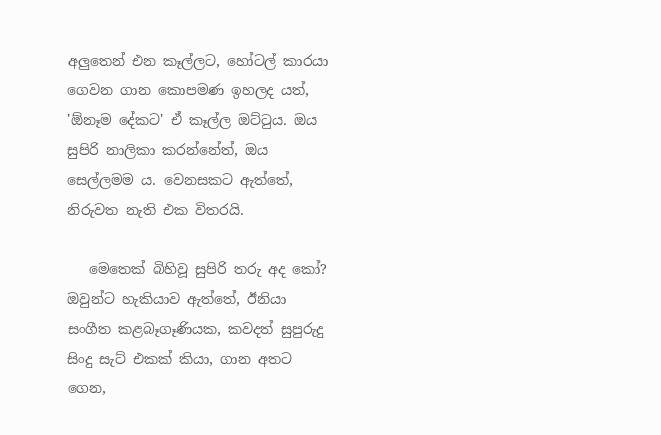අලුතෙන් එන කෑල්ලට, හෝටල් කාරයා ගෙවන ගාන කොපමණ ඉහලද යත්, 'ඕනෑම දේකට' ඒ කෑල්ල ඔට්ටුය. ඔය සුපිරි නාලිකා කරන්නේත්, ඔය සෙල්ලමම ය. වෙනසකට ඇත්තේ, නිරුවත නැති එක විතරයි.

   මෙතෙක් බිහිවූ සුපිරි තරු අද කෝ? ඔවුන්ට හැකියාව ඇත්තේ, ඊනියා සංගීත කළබෑගෑණියක, කවදත් සුපුරුදු සිංදු සැට් එකක් කියා, ගාන අතට ගෙන,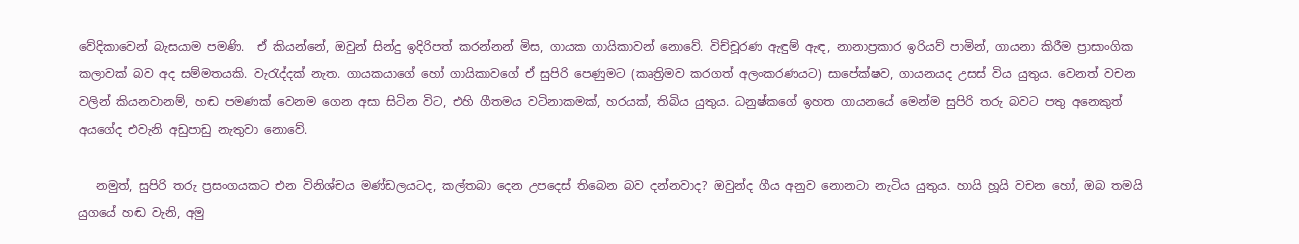වේදිකාවෙන් බැසයාම පමණි.  ඒ කියන්නේ, ඔවුන් සින්දු ඉදිරිපත් කරන්නන් මිස, ගායක ගායිකාවන් නොවේ. විච්චූරණ ඇඳුම් ඇඳ, නානාප්‍රකාර ඉරියව් පාමින්, ගායනා කිරීම ප්‍රාසාංගික කලාවක් බව අද සම්මතයකි. වැරැද්දක් නැත. ගායකයාගේ හෝ ගායිකාවගේ ඒ සුපිරි පෙණුමට (කෘත්‍රිමව කරගත් අලංකරණයට) සාපේක්ෂව, ගායනයද උසස් විය යුතුය. වෙනත් වචන වලින් කියනවානම්, හඬ පමණක් වෙනම ගෙන අසා සිටින විට, එහි ගීතමය වටිනාකමක්, හරයක්, තිබිය යුතුය. ධනුෂ්කගේ ඉහත ගායනයේ මෙන්ම සුපිරි තරු බවට පතු අනෙකුත් අයගේද එවැනි අඩුපාඩු නැතුවා නොවේ.

   නමුත්, සුපිරි තරු ප්‍රසංගයකට එන විනිශ්චය මණ්ඩලයටද, කල්තබා දෙන උපදෙස් තිබෙන බව දන්නවාද? ඔවුන්ද ගීය අනුව නොනටා නැටිය යුතුය. හායි හූයි වචන හෝ, ඔබ තමයි යුගයේ හඬ වැනි, අමු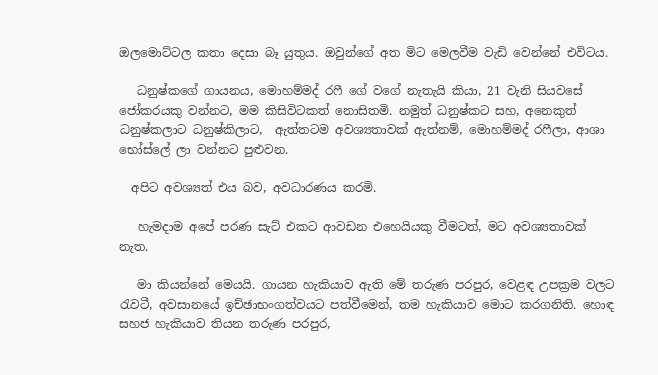ඔලමොට්ටල කතා දෙසා බෑ යුතුය. ඔවුන්ගේ අත මිට මෙලවීම වැඩි වෙන්නේ එවිටය.

   ධනුෂ්කගේ ගායනය, මොහම්මද් රෆී ගේ වගේ නැතැයි කියා, 21 වැනි සියවසේ ජෝකරයකු වන්නට, මම කිසිවිටකත් නොසිතමි. නමුත් ධනුෂ්කට සහ, අනෙකුත් ධනුෂ්කලාට ධනුෂ්කිලාට,  ඇත්තටම අවශ්‍යතාවක් ඇත්නම්, මොහම්මද් රෆීලා, ආශා භෝස්ලේ ලා වන්නට පුළුවන.

  අපිට අවශ්‍යත් එය බව, අවධාරණය කරමි.

   හැමදාම අපේ පරණ සැට් එකට ආවඩන එහෙයියකු වීමටත්, මට අවශ්‍යතාවක් නැත.

   මා කියන්නේ මෙයයි. ගායන හැකියාව ඇති මේ තරුණ පරපුර, වෙළඳ උපක්‍රම වලට රැවටී, අවසානයේ ඉච්ඡාභංගත්වයට පත්වීමෙන්, තම හැකියාව මොට කරගනිති. හොඳ සහජ හැකියාව තියන තරුණ පරපුර,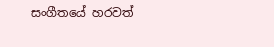සංගීතයේ හරවත්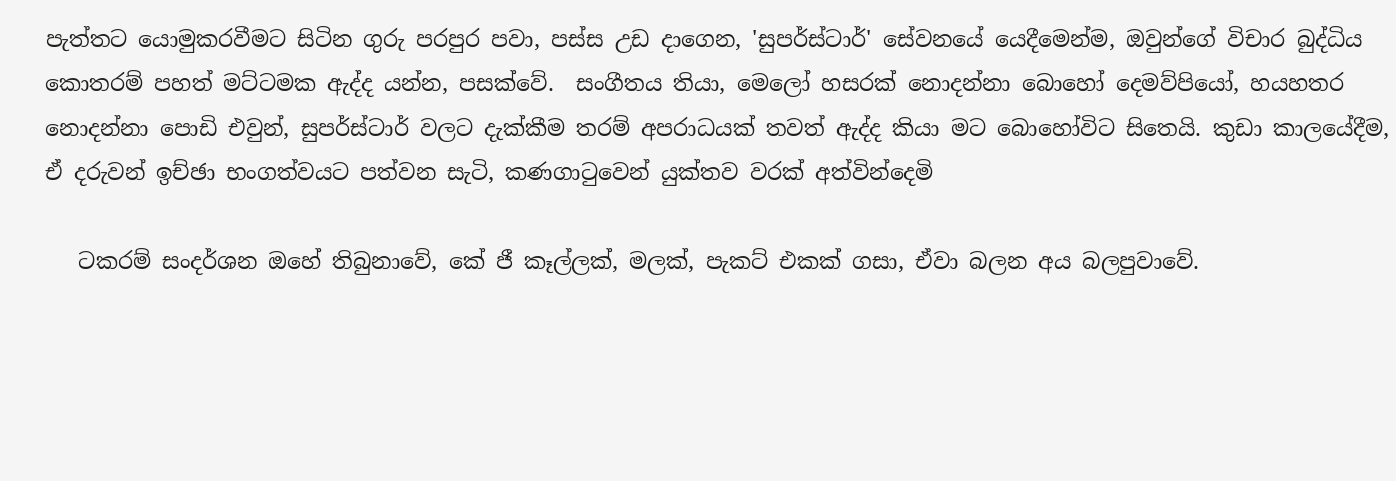පැත්තට යොමුකරවීමට සිටින ගුරු පරපුර පවා, පස්ස උඩ දාගෙන, 'සුපර්ස්ටාර්' සේවනයේ යෙදීමෙන්ම, ඔවුන්ගේ විචාර බුද්ධිය කොතරම් පහත් මට්ටමක ඇද්ද යන්න, පසක්වේ.  සංගීතය තියා, මෙලෝ හසරක් නොදන්නා බොහෝ දෙමව්පියෝ, හයහතර නොදන්නා පොඩි එවුන්, සුපර්ස්ටාර් වලට දැක්කීම තරම් අපරාධයක් තවත් ඇද්ද කියා මට බොහෝවිට සිතෙයි. කුඩා කාලයේදීම, ඒ දරුවන් ඉච්ඡා භංගත්වයට පත්වන සැටි, කණගාටුවෙන් යුක්තව වරක් අත්වින්දෙමි

   ටකරම් සංදර්ශන ඔහේ තිබුනාවේ, කේ ජී කෑල්ලක්, මලක්, පැකට් එකක් ගසා, ඒවා බලන අය බලපුවාවේ.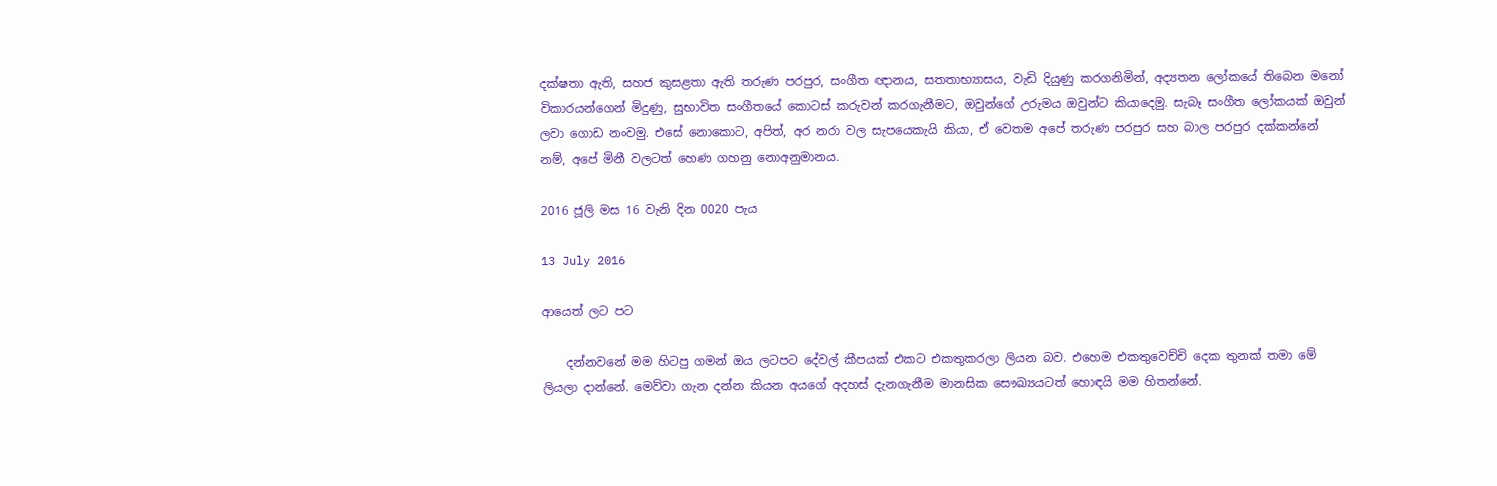දක්ෂතා ඇති, සහජ කුසළතා ඇති තරුණ පරපුර, සංගීත ඥානය, සතතාභ්‍යාසය, වැඩි දියුණු කරගනිමින්, අද්‍යතන ලෝකයේ තිබෙන මනෝ විකාරයන්ගෙන් මිදුණු, සුභාවිත සංගීතයේ කොටස් කරුවන් කරගැනීමට, ඔවුන්ගේ උරුමය ඔවුන්ට කියාදෙමු. සැබෑ සංගීත ලෝකයක් ඔවුන් ලවා ගොඩ නංවමු. එසේ නොකොට, අපිත්, අර නරා වල සැපයෙකැයි කියා, ඒ වෙතම අපේ තරුණ පරපුර සහ බාල පරපුර දක්කන්නේ නම්, අපේ මිනී වලටත් හෙණ ගහනු නොඅනුමානය.

2016 ජූලි මස 16 වැනි දින 0020 පැය

13 July 2016

ආයෙත් ලට පට

    දන්නවනේ මම හිටපු ගමන් ඔය ලටපට දේවල් කීපයක් එකට එකතුකරලා ලියන බව. එහෙම එකතුවෙච්චි දෙක තුනක් තමා මේ ලියලා දාන්නේ. මෙව්වා ගැන දන්න කියන අයගේ අදහස් දැනගැනීම මානසික සෞඛ්‍යයටත් හොඳයි මම හිතන්නේ.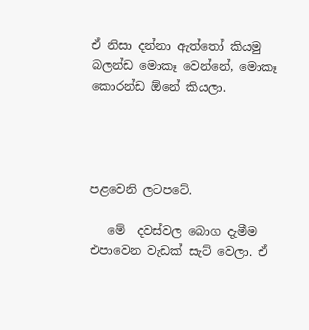ඒ නිසා දන්නා ඇත්තෝ කියමු බලන්ඩ මොකෑ වෙන්නේ, මොකෑ කොරන්ඩ ඕනේ කියලා.




පළවෙනි ලටපටේ.

   මේ  දවස්වල බොග දැමීම එපාවෙන වැඩක් සැට් වෙලා. ඒ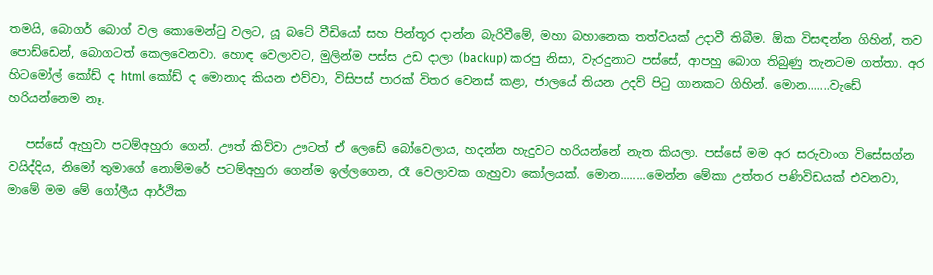තමයි, බොගර් බොග් වල කොමෙන්ටු වලට, යූ බටේ වීඩියෝ සහ පින්තූර දාන්න බැරිවීමේ, මහා බහානෙක තත්වයක් උදාවී තිබීම. ඕක විසඳන්න ගිහින්, තව පොඩ්ඩෙන්, බොගටත් කෙලවෙනවා. හොඳ වෙලාවට, මුලින්ම පස්ස උඩ දාලා (backup) කරපු නිසා, වැරදුනාට පස්සේ, ආපහු බොග තිබුණු තැනටම ගත්තා. අර හිටමෝල් කෝඩ් ද html කෝඩ් ද මොනාද කියන එව්වා, විසිපස් පාරක් විතර වෙනස් කළා, ජාලයේ තියන උදව් පිටු ගානකට ගිහින්. මොන.......වැඩේ හරියන්නෙම නෑ.

   පස්සේ ඇහුවා පටම්අහුරා ගෙන්. ඌත් කිව්වා ඌටත් ඒ ලෙඩේ බෝවෙලාය, හදන්න හැදුවට හරියන්නේ නැත කියලා. පස්සේ මම අර සරුවාංග විසේසග්න වයිද්දිය, නිමෝ තුමාගේ නොම්මරේ පටම්අහුරා ගෙන්ම ඉල්ලගෙන, රෑ වෙලාවක ගැහුවා කෝලයක්. මොන........මෙන්න මේකා උත්තර පණිවිඩයක් එවනවා, මාමේ මම මේ ගෝලීය ආර්ථික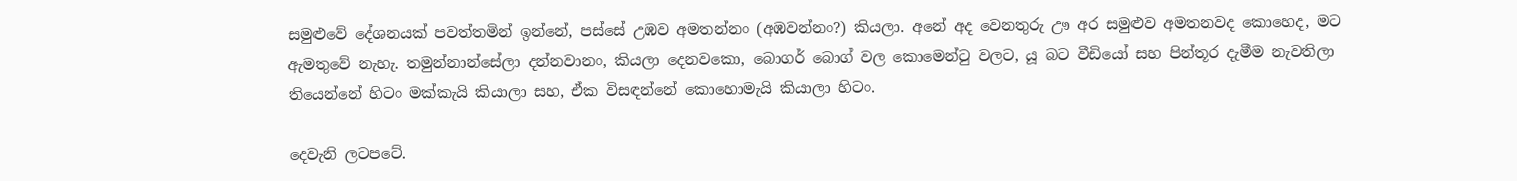සමුළුවේ දේශනයක් පවත්තමින් ඉන්නේ, පස්සේ උඹව අමතන්නං (අඹවන්නං?) කියලා. අනේ අද වෙනතුරු ඌ අර සමුළුව අමතනවද කොහෙද, මට ඇමතුවේ නැහැ. තමුන්නාන්සේලා දන්නවානං, කියලා දෙනවකො, බොගර් බොග් වල කොමෙන්ටු වලට, යූ බට වීඩියෝ සහ පින්තූර දැමීම නැවතිලා තියෙන්නේ හිටං මක්කැයි කියාලා සහ, ඒක විසඳන්නේ කොහොමැයි කියාලා හිටං.

දෙවැනි ලටපටේ.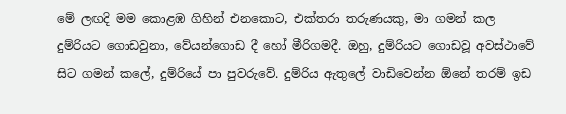මේ ලඟදි මම කොළඹ ගිහින් එනකොට, එක්තරා තරුණයකු, මා ගමන් කල දුම්රියට ගොඩවුනා, වේයන්ගොඩ දී හෝ මීරිගමදී. ඔහු, දුම්රියට ගොඩවූ අවස්ථාවේ සිට ගමන් කලේ, දුම්රියේ පා පුවරුවේ. දුම්රිය ඇතුලේ වාඩිවෙන්න ඕනේ තරම් ඉඩ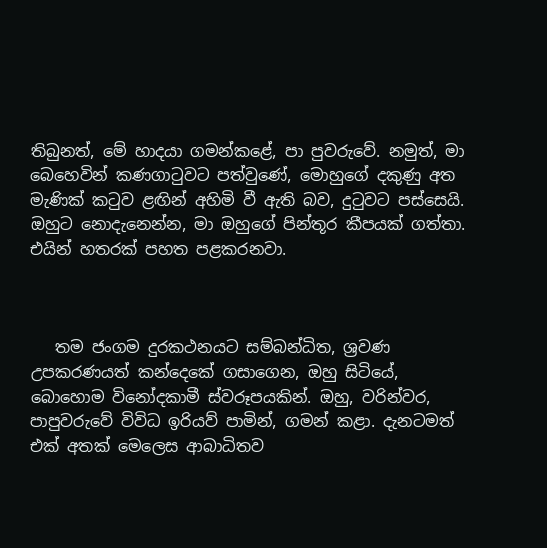තිබුනත්, මේ හාදයා ගමන්කළේ, පා පුවරුවේ. නමුත්, මා බෙහෙවින් කණගාටුවට පත්වුණේ, මොහුගේ දකුණු අත මැණික් කටුව ළඟින් අහිමි වී ඇති බව, දුටුවට පස්සෙයි. ඔහුට නොදැනෙන්න, මා ඔහුගේ පින්තූර කීපයක් ගත්තා. එයින් හතරක් පහත පළකරනවා.



   තම ජංගම දුරකථනයට සම්බන්ධිත, ශ්‍රවණ උපකරණයත් කන්දෙකේ ගසාගෙන, ඔහු සිටියේ, බොහොම විනෝදකාමී ස්වරූපයකින්. ඔහු, වරින්වර, පාපුවරුවේ විවිධ ඉරියව් පාමින්, ගමන් කළා. දැනටමත් එක් අතක් මෙලෙස ආබාධිතව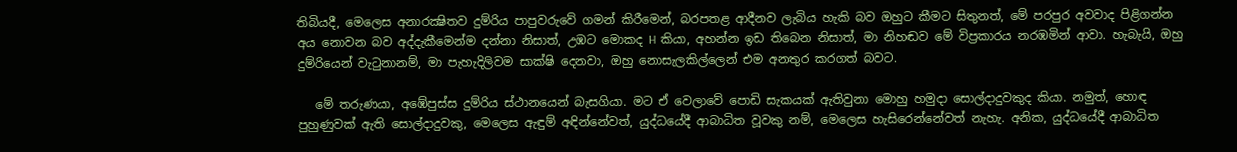තිබියදී, මෙලෙස අනාරක්‍ෂිතව දුම්රිය පාපුවරුවේ ගමන් කිරීමෙන්, බරපතළ ආදීනව ලැබිය හැකි බව ඔහුට කීමට සිතුනත්, මේ පරපුර අවවාද පිළිගන්න අය නොවන බව අද්දැකීමෙන්ම දන්නා නිසාත්, උඹට මොකද H කියා, අහන්න ඉඩ තිබෙන නිසාත්, මා නිහඬව මේ විප්‍රකාරය නරඹමින් ආවා. හැබැයි, ඔහු දුම්රියෙන් වැටුනානම්, මා පැහැදිලිවම සාක්ෂි දෙනවා, ඔහු නොසැලකිල්ලෙන් එම අනතුර කරගත් බවට.

   මේ තරුණයා, අඹේපුස්ස දුම්රිය ස්ථානයෙන් බැසගියා. මට ඒ වෙලාවේ පොඩි සැකයක් ඇතිවුනා මොහු හමුදා සොල්දාදුවකුද කියා. නමුත්, හොඳ පුහුණුවක් ඇති සොල්දාදුවකු, මෙලෙස ඇඳුම් අඳින්නේවත්, යුද්ධයේදී ආබාධිත වූවකු නම්, මෙලෙස හැසිරෙන්නේවත් නැහැ. අනික, යුද්ධයේදී ආබාධිත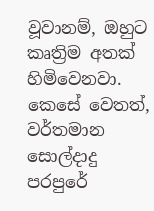වූවානම්, ඔහුට කෘත්‍රිම අතක් හිමිවෙනවා. කෙසේ වෙතත්, වර්තමාන සොල්දාදු පරපුරේ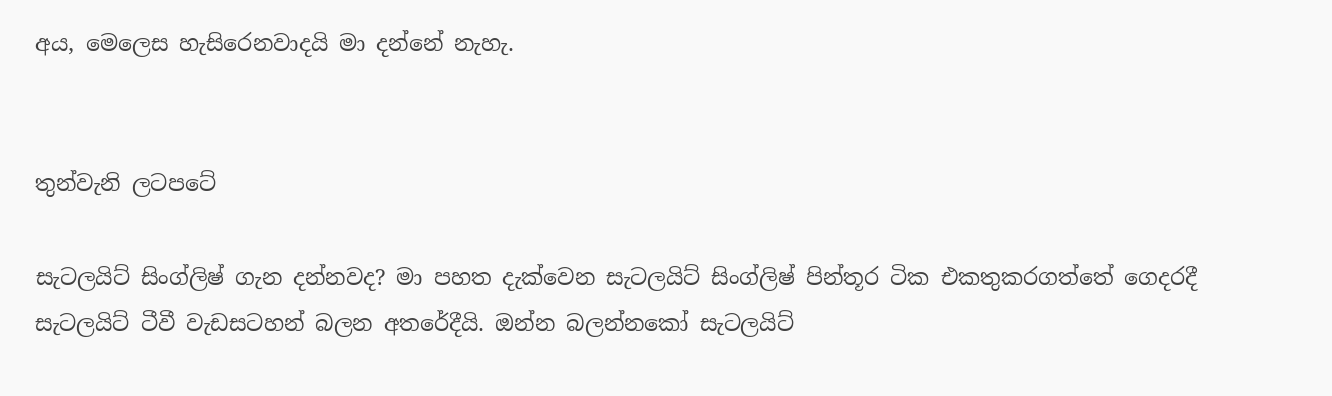අය, මෙලෙස හැසිරෙනවාදයි මා දන්නේ නැහැ.


තුන්වැනි ලටපටේ

සැටලයිට් සිංග්ලිෂ් ගැන දන්නවද? මා පහත දැක්වෙන සැටලයිට් සිංග්ලිෂ් පින්තූර ටික එකතුකරගත්තේ ගෙදරදී සැටලයිට් ටීවී වැඩසටහන් බලන අතරේදීයි. ඔන්න බලන්නකෝ සැටලයිට්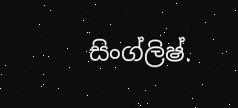සිංග්ලිෂ්.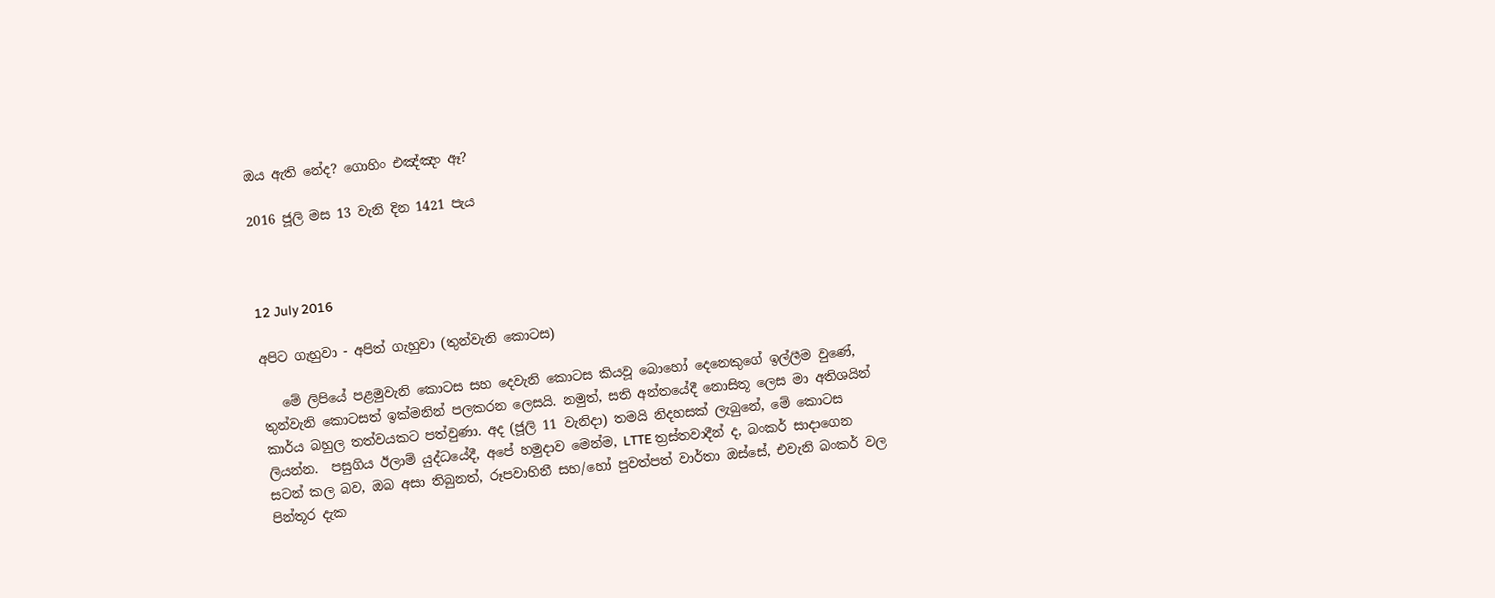ඔය ඇති නේද? ගොහිං එඤ්ඤං ඈ?

2016 ජූලි මස 13 වැනි දින 1421 පැය



12 July 2016

අපිට ගැහුවා - අපිත් ගැහුවා (තුන්වැනි කොටස)

   මේ ලිපියේ පළමුවැනි කොටස සහ දෙවැනි කොටස කියවූ බොහෝ දෙනෙකුගේ ඉල්ලීම වුණේ, තුන්වැනි කොටසත් ඉක්මනින් පලකරන ලෙසයි. නමුත්, සති අන්තයේදී නොසිතූ ලෙස මා අතිශයින් කාර්ය බහුල තත්වයකට පත්වුණා. අද (ජූලි 11 වැනිදා) තමයි නිදහසක් ලැබුනේ, මේ කොටස ලියන්න.  පසුගිය ඊලාම් යුද්ධයේදී, අපේ හමුදාව මෙන්ම, LTTE ත්‍රස්තවාදීන් ද, බංකර් සාදාගෙන සටන් කල බව, ඔබ අසා තිබුනත්, රූපවාහිනී සහ/හෝ පුවත්පත් වාර්තා ඔස්සේ, එවැනි බංකර් වල පින්තූර දැක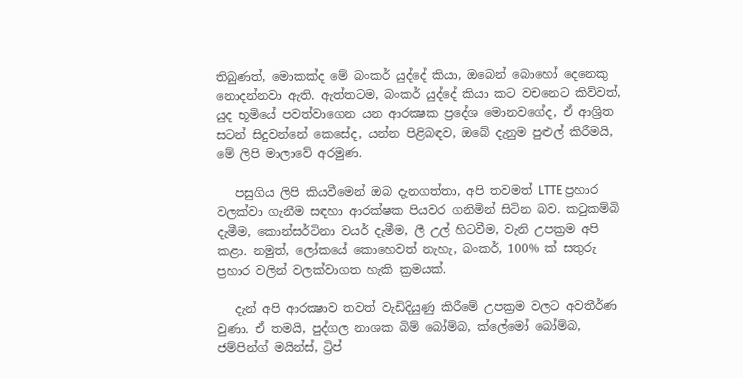තිබුණත්, මොකක්ද මේ බංකර් යුද්දේ කියා, ඔබෙන් බොහෝ දෙනෙකු නොදන්නවා ඇති. ඇත්තටම, බංකර් යුද්දේ කියා කට වචනෙට කිව්වත්, යුද භූමියේ පවත්වාගෙන යන ආරක්‍ෂක ප්‍රදේශ මොනවගේද, ඒ ආශ්‍රිත සටන් සිදුවන්නේ කෙසේද, යන්න පිළිබඳව, ඔබේ දැනුම පුළුල් කිරීමයි, මේ ලිපි මාලාවේ අරමුණ.

   පසුගිය ලිපි කියවීමෙන් ඔබ දැනගත්තා, අපි තවමත් LTTE ප්‍රහාර වලක්වා ගැනීම සඳහා ආරක්ෂක පියවර ගනිමින් සිටින බව. කටුකම්බි දැමීම, කොන්සර්ටිනා වයර් දැමීම, ලී උල් හිටවීම, වැනි උපක්‍රම අපි කළා. නමුත්, ලෝකයේ කොහෙවත් නැහැ, බංකර්, 100% ක් සතුරු ප්‍රහාර වලින් වලක්වාගත හැකි ක්‍රමයක්.

   දැන් අපි ආරක්‍ෂාව තවත් වැඩිදියුණු කිරීමේ උපක්‍රම වලට අවතීර්ණ වුණා. ඒ තමයි, පුද්ගල නාශක බිම් බෝම්බ, ක්ලේමෝ බෝම්බ, ජම්පින්ග් මයින්ස්, ට්‍රිප්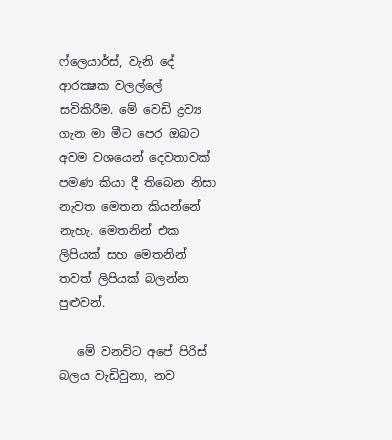ෆ්ලෙයාර්ස්, වැනි දේ ආරක්‍ෂක වලල්ලේ සවිකිරීම. මේ වෙඩි ද්‍රව්‍ය ගැන මා මීට පෙර ඔබට අවම වශයෙන් දෙවතාවක් පමණ කියා දී තිබෙන නිසා නැවත මෙතන කියන්නේ නැහැ. මෙතනින් එක ලිපියක් සහ මෙතනින් තවත් ලිපියක් බලන්න පුළුවන්.

   මේ වනවිට අපේ පිරිස් බලය වැඩිවුනා, නව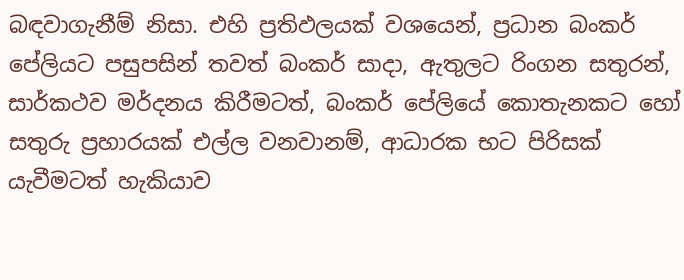බඳවාගැනීම් නිසා. එහි ප්‍රතිඵලයක් වශයෙන්, ප්‍රධාන බංකර් පේලියට පසුපසින් තවත් බංකර් සාදා, ඇතුලට රිංගන සතුරන්, සාර්කථව මර්දනය කිරීමටත්, බංකර් පේලියේ කොතැනකට හෝ සතුරු ප්‍රහාරයක් එල්ල වනවානම්, ආධාරක භට පිරිසක් යැවීමටත් හැකියාව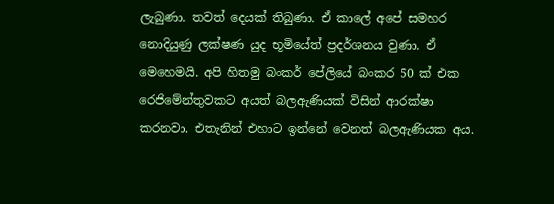ලැබුණා. තවත් දෙයක් තිබුණා. ඒ කාලේ අපේ සමහර නොදියුණු ලක්ෂණ යුද භූමියේත් ප්‍රදර්ශනය වුණා. ඒ මෙහෙමයි. අපි හිතමු බංකර් පේලියේ බංකර 50 ක් එක රෙජිමේන්තුවකට අයත් බලඇණියක් විසින් ආරක්ෂා කරනවා. එතැනින් එහාට ඉන්නේ වෙනත් බලඇණියක අය.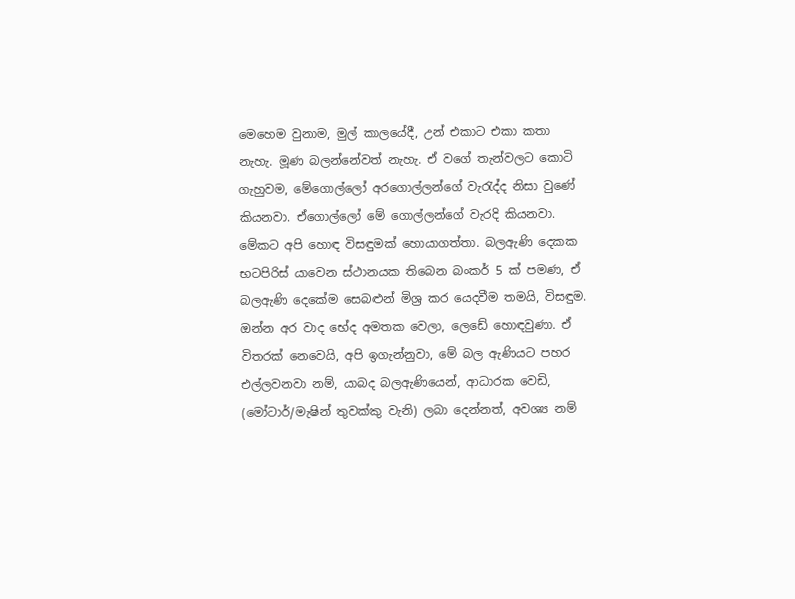මෙහෙම වුනාම, මුල් කාලයේදී, උන් එකාට එකා කතා නැහැ. මූණ බලන්නේවත් නැහැ. ඒ වගේ තැන්වලට කොටි ගැහුවම, මේගොල්ලෝ අරගොල්ලන්ගේ වැරැද්ද නිසා වුණේ කියනවා. ඒගොල්ලෝ මේ ගොල්ලන්ගේ වැරදි කියනවා. මේකට අපි හොඳ විසඳුමක් හොයාගත්තා. බලඇණි දෙකක භටපිරිස් යාවෙන ස්ථානයක තිබෙන බංකර් 5 ක් පමණ, ඒ බලඇණි දෙකේම සෙබළුන් මිශ්‍ර කර යෙදවීම තමයි, විසඳුම. ඔන්න අර වාද භේද අමතක වෙලා, ලෙඩේ හොඳවුණා. ඒ විතරක් නෙවෙයි, අපි ඉගැන්නුවා, මේ බල ඇණියට පහර එල්ලවනවා නම්, යාබද බලඇණියෙන්, ආධාරක වෙඩි, (මෝටාර්/මැෂින් තුවක්කු වැනි) ලබා දෙන්නත්, අවශ්‍ය නම්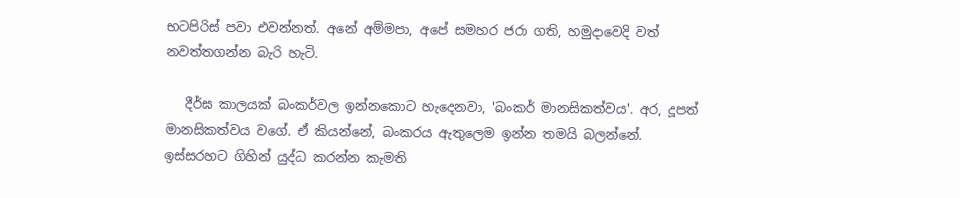භටපිරිස් පවා එවන්නත්. අනේ අම්මපා, අපේ සමහර ජරා ගති, හමුදාවෙදි වත් නවත්තගන්න බැරි හැටි.

   දීර්ඝ කාලයක් බංකර්වල ඉන්නකොට හැදෙනවා, 'බංකර් මානසිකත්වය'. අර, දූපත් මානසිකත්වය වගේ. ඒ කියන්නේ, බංකරය ඇතුලෙම ඉන්න තමයි බලන්නේ. ඉස්සරහට ගිහින් යුද්ධ කරන්න කැමති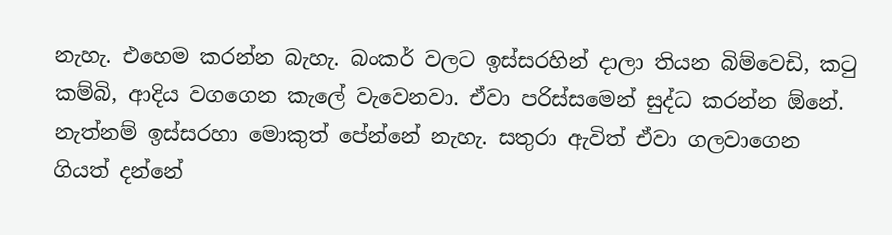නැහැ. එහෙම කරන්න බැහැ. බංකර් වලට ඉස්සරහින් දාලා තියන බිම්වෙඩි, කටු කම්බි, ආදිය වගගෙන කැලේ වැවෙනවා. ඒවා පරිස්සමෙන් සුද්ධ කරන්න ඕනේ. නැත්නම් ඉස්සරහා මොකුත් පේන්නේ නැහැ. සතුරා ඇවිත් ඒවා ගලවාගෙන ගියත් දන්නේ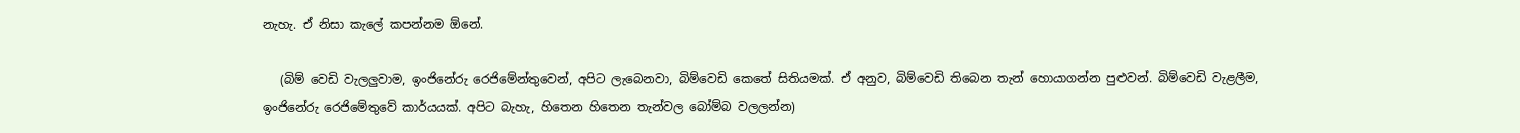නැහැ. ඒ නිසා කැලේ කපන්නම ඕනේ.

   (බිම් වෙඩි වැලලුවාම, ඉංජිනේරු රෙජිමේන්තුවෙන්, අපිට ලැබෙනවා, බිම්වෙඩි කෙතේ සිතියමක්. ඒ අනුව, බිම්වෙඩි තිබෙන තැන් හොයාගන්න පුළුවන්. බිම්වෙඩි වැළලීම, ඉංජිනේරු රෙජිමේතුවේ කාර්යයක්. අපිට බැහැ, හිතෙන හිතෙන තැන්වල බෝම්බ වලලන්න)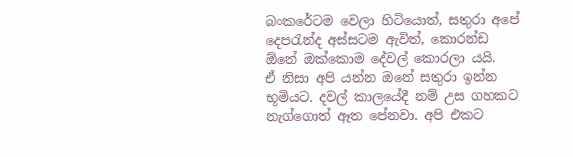බංකරේටම වෙලා හිටියොත්, සතුරා අපේ දෙපරැන්ද අස්සටම ඇවිත්, කොරන්ඩ ඕනේ ඔක්කොම දේවල් කොරලා යයි.   ඒ නිසා අපි යන්න ඔනේ සතුරා ඉන්න භූමියට. දවල් කාලයේදී නම් උස ගහකට නැග්ගොත් ඈත පේනවා. අපි එකට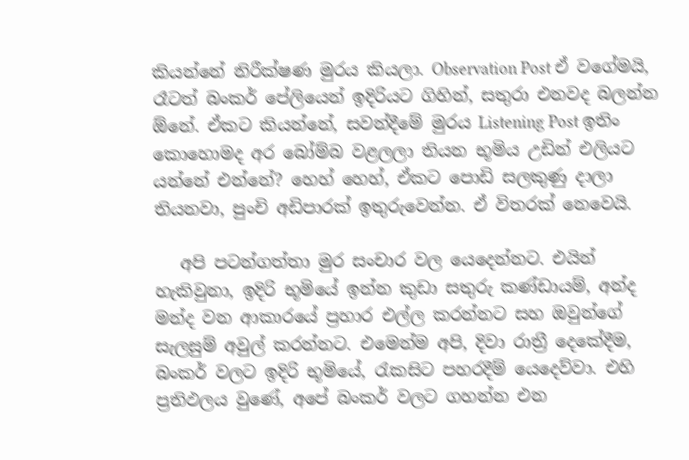කියන්නේ නිරීක්ෂණ මුරය කියලා. Observation Post ඒ වගේමයි, රෑටත් බංකර් පේලියෙන් ඉදිරියට ගිහින්, සතුරා එනවද බලන්න ඕනේ. ඒකට කියන්නේ, සවන්දීමේ මුරය Listening Post ඉතිං කොහොමද අර බෝම්බ වළලලා තියන භූමිය උඩින් එලියට යන්නේ එන්නේ? හෙහ් හෙහ්, ඒකට පොඩි සලකුණු දාලා තියනවා, පුංචි අඩිපාරක් ඉතුරුවෙන්න. ඒ විතරක් නෙවෙයි.

   අපි පටන්ගත්තා මුර සංචාර වල යෙදෙන්නට. එයින් හැකිවුනා, ඉදිරි භූමියේ ඉන්න කුඩා සතුරු කණ්ඩායම්, අන්ද මන්ද වන ආකාරයේ ප්‍රහාර එල්ල කරන්නට සහ ඔවුන්ගේ සැලසුම් අවුල් කරන්නට. එමෙන්ම අපි, දිවා රාත්‍රී දෙකේදීම, බංකර් වලට ඉදිරි භූමියේ, රැකසිට පහරදීම් යෙදෙව්වා. එහි ප්‍රතිඵලය වුණේ, අපේ බංකර් වලට ගහන්න එන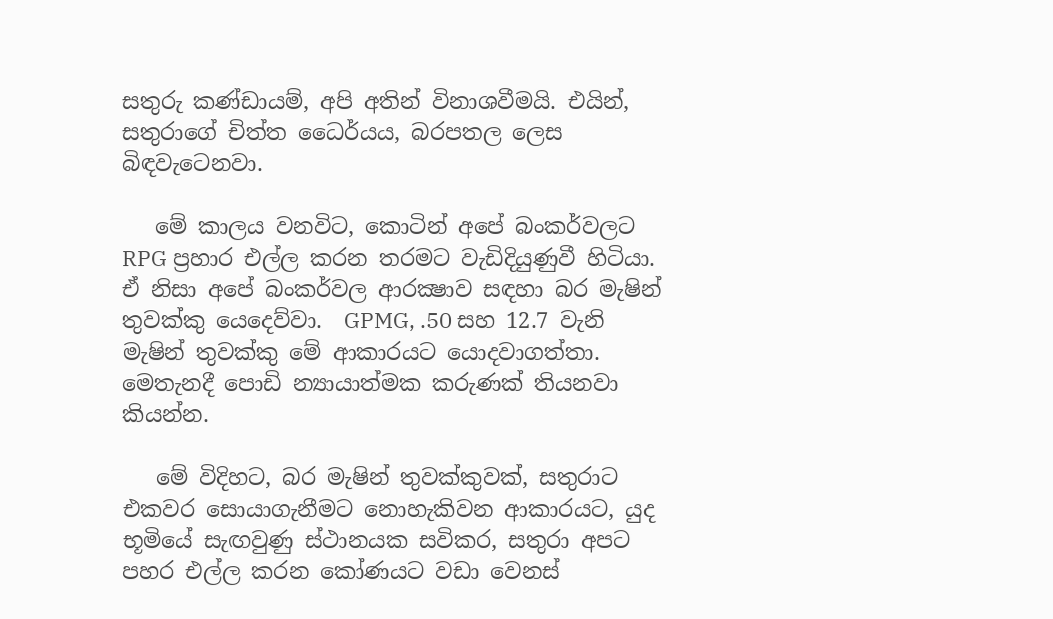සතුරු කණ්ඩායම්, අපි අතින් විනාශවීමයි. එයින්, සතුරාගේ චිත්ත ධෛර්යය, බරපතල ලෙස බිඳවැටෙනවා.

   මේ කාලය වනවිට, කොටින් අපේ බංකර්වලට RPG ප්‍රහාර එල්ල කරන තරමට වැඩිදියුණුවී හිටියා. ඒ නිසා අපේ බංකර්වල ආරක්‍ෂාව සඳහා බර මැෂින් තුවක්කු යෙදෙව්වා.  GPMG, .50 සහ 12.7 වැනි මැෂින් තුවක්කු මේ ආකාරයට යොදවාගත්තා. මෙතැනදී පොඩි න්‍යායාත්මක කරුණක් තියනවා කියන්න.

   මේ විදිහට, බර මැෂින් තුවක්කුවක්, සතුරාට එකවර සොයාගැනීමට නොහැකිවන ආකාරයට, යුද භූමියේ සැඟවුණු ස්ථානයක සවිකර, සතුරා අපට පහර එල්ල කරන කෝණයට වඩා වෙනස්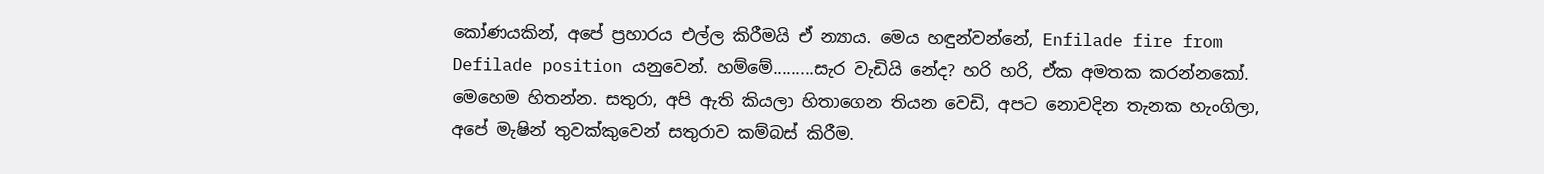කෝණයකින්, අපේ ප්‍රහාරය එල්ල කිරීමයි ඒ න්‍යාය. මෙය හඳුන්වන්නේ, Enfilade fire from Defilade position යනුවෙන්. හම්මේ.........සැර වැඩියි නේද? හරි හරි, ඒක අමතක කරන්නකෝ. මෙහෙම හිතන්න. සතුරා, අපි ඇති කියලා හිතාගෙන තියන වෙඩි, අපට නොවදින තැනක හැංගිලා, අපේ මැෂින් තුවක්කුවෙන් සතුරාව කම්බස් කිරීම.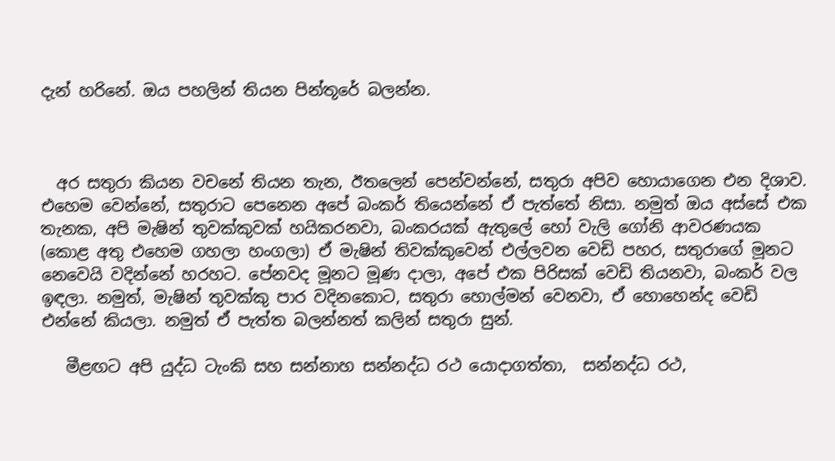දැන් හරිනේ. ඔය පහලින් තියන පින්තූරේ බලන්න.



  අර සතුරා කියන වචනේ තියන තැන, ඊතලෙන් පෙන්වන්නේ, සතුරා අපිව හොයාගෙන එන දිශාව. එහෙම වෙන්නේ, සතුරාට පෙනෙන අපේ බංකර් තියෙන්නේ ඒ පැත්තේ නිසා. නමුත් ඔය අස්සේ එක තැනක, අපි මැෂින් තුවක්කුවක් හයිකරනවා, බංකරයක් ඇතුලේ හෝ වැලි ගෝනි ආවරණයක (කොළ අතු එහෙම ගහලා හංගලා) ඒ මැෂින් තිවක්කුවෙන් එල්ලවන වෙඩි පහර, සතුරාගේ මූනට නෙවෙයි වදින්නේ හරහට. පේනවද මූනට මූණ දාලා, අපේ එක පිරිසක් වෙඩි තියනවා, බංකර් වල ඉඳලා. නමුත්, මැෂින් තුවක්කු පාර වදිනකොට, සතුරා හොල්මන් වෙනවා, ඒ හොහෙන්ද වෙඩි එන්නේ කියලා. නමුත් ඒ පැත්ත බලන්නත් කලින් සතුරා සුන්.

   මීළඟට අපි යුද්ධ ටැංකි සහ සන්නාහ සන්නද්ධ රථ යොදාගත්තා,  සන්නද්ධ රථ,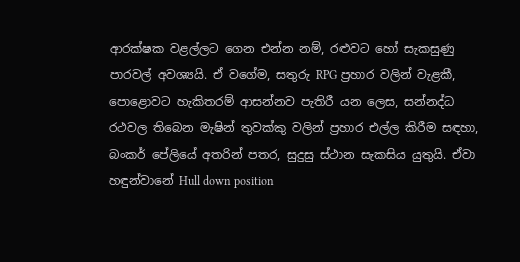ආරක්ෂක වළල්ලට ගෙන එන්න නම්, රළුවට හෝ සැකසුණු පාරවල් අවශ්‍යයි. ඒ වගේම, සතුරු RPG ප්‍රහාර වලින් වැළකී, පොළොවට හැකිතරම් ආසන්නව පැතිරී යන ලෙස, සන්නද්ධ රථවල තිබෙන මැෂින් තුවක්කු වලින් ප්‍රහාර එල්ල කිරීම සඳහා, බංකර් පේලියේ අතරින් පතර, සුදුසු ස්ථාන සැකසිය යුතුයි. ඒවා හඳුන්වානේ Hull down position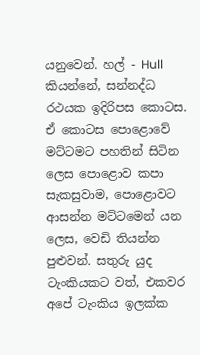යනුවෙන්. හල් - Hull කියන්නේ, සන්නද්ධ රථයක ඉදිරිපස කොටස. ඒ කොටස පොළොවේ මට්ටමට පහතින් සිටින ලෙස පොළොව කපා සැකසුවාම, පොළොවට ආසන්න මට්ටමෙන් යන ලෙස, වෙඩි තියන්න පුළුවන්. සතුරු යුද ටැංකියකට වත්, එකවර අපේ ටැංකිය ඉලක්ක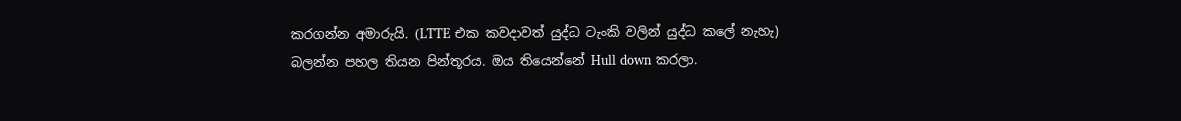කරගන්න අමාරුයි. (LTTE එක කවදාවත් යුද්ධ ටැංකි වලින් යුද්ධ කලේ නැහැ) බලන්න පහල තියන පින්තූරය. ඔය තියෙන්නේ Hull down කරලා.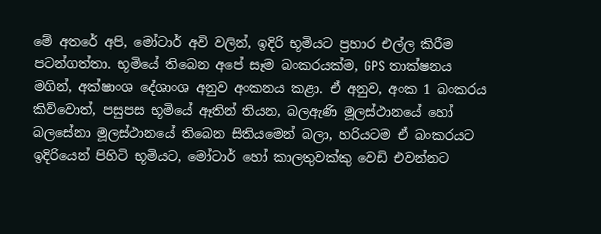මේ අතරේ අපි, මෝටාර් අවි වලින්, ඉදිරි භූමියට ප්‍රහාර එල්ල කිරීම පටන්ගත්තා. භූමියේ තිබෙන අපේ සෑම බංකරයක්ම, GPS තාක්ෂනය මගින්, අක්ෂාංශ දේශාංශ අනුව අංකනය කළා. ඒ අනුව, අංක 1 බංකරය කිව්වොත්, පසුපස භූමියේ ඈතින් තියන, බලඇණි මූලස්ථානයේ හෝ බලසේනා මූලස්ථානයේ තිබෙන සිතියමෙන් බලා, හරියටම ඒ බංකරයට ඉදිරියෙන් පිහිටි භූමියට, මෝටාර් හෝ කාලතුවක්කු වෙඩි එවන්නට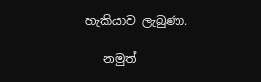හැකියාව ලැබුණා.

   නමුත්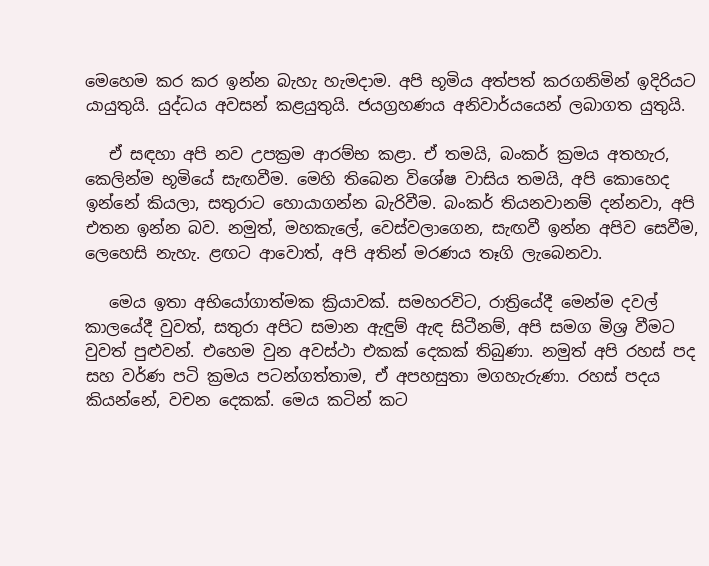මෙහෙම කර කර ඉන්න බැහැ හැමදාම. අපි භූමිය අත්පත් කරගනිමින් ඉදිරියට යායුතුයි. යුද්ධය අවසන් කළයුතුයි. ජයග්‍රහණය අනිවාර්යයෙන් ලබාගත යුතුයි.

   ඒ සඳහා අපි නව උපක්‍රම ආරම්භ කළා. ඒ තමයි, බංකර් ක්‍රමය අතහැර, කෙලින්ම භූමියේ සැඟවීම. මෙහි තිබෙන විශේෂ වාසිය තමයි, අපි කොහෙද ඉන්නේ කියලා, සතුරාට හොයාගන්න බැරිවීම. බංකර් තියනවානම් දන්නවා, අපි එතන ඉන්න බව. නමුත්, මහකැලේ, වෙස්වලාගෙන, සැඟවී ඉන්න අපිව සෙවීම, ලෙහෙසි නැහැ. ළඟට ආවොත්, අපි අතින් මරණය තෑගි ලැබෙනවා.

   මෙය ඉතා අභියෝගාත්මක ක්‍රියාවක්. සමහරවිට, රාත්‍රියේදී මෙන්ම දවල් කාලයේදී වුවත්, සතුරා අපිට සමාන ඇඳුම් ඇඳ සිටීනම්, අපි සමග මිශ්‍ර වීමට වුවත් පුළුවන්. එහෙම වුන අවස්ථා එකක් දෙකක් තිබුණා. නමුත් අපි රහස් පද සහ වර්ණ පටි ක්‍රමය පටන්ගත්තාම, ඒ අපහසුතා මගහැරුණා. රහස් පදය කියන්නේ, වචන දෙකක්. මෙය කටින් කට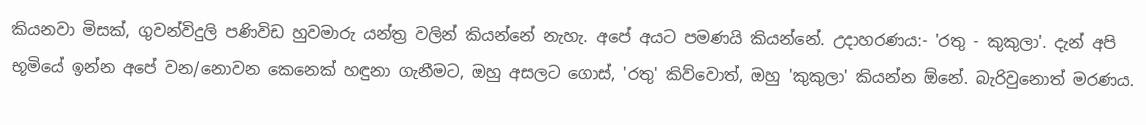කියනවා මිසක්, ගුවන්විදුලි පණිවිඩ හුවමාරු යන්ත්‍ර වලින් කියන්නේ නැහැ. අපේ අයට පමණයි කියන්නේ. උදාහරණය:- 'රතු - කුකුලා'. දැන් අපි භූමියේ ඉන්න අපේ වන/නොවන කෙනෙක් හඳුනා ගැනීමට, ඔහු අසලට ගොස්, 'රතු' කිව්වොත්, ඔහු 'කුකුලා' කියන්න ඕනේ. බැරිවුනොත් මරණය.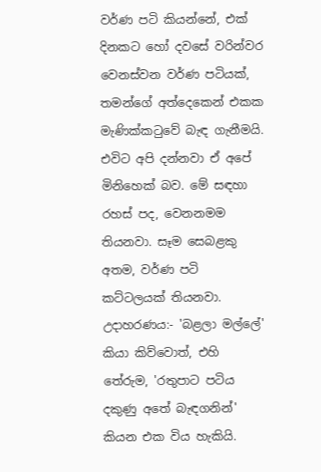වර්ණ පටි කියන්නේ, එක් දිනකට හෝ දවසේ වරින්වර වෙනස්වන වර්ණ පටියක්, තමන්ගේ අත්දෙකෙන් එකක මැණික්කටුවේ බැඳ ගැනීමයි. එවිට අපි දන්නවා ඒ අපේ මිනිහෙක් බව. මේ සඳහා රහස් පද, වෙනනමම තියනවා. සෑම සෙබළකු අතම, වර්ණ පටි කට්ටලයක් තියනවා. උදාහරණය:- 'බළලා මල්ලේ' කියා කිව්වොත්, එහි තේරුම, 'රතුපාට පටිය දකුණු අතේ බැඳගනින්' කියන එක විය හැකියි.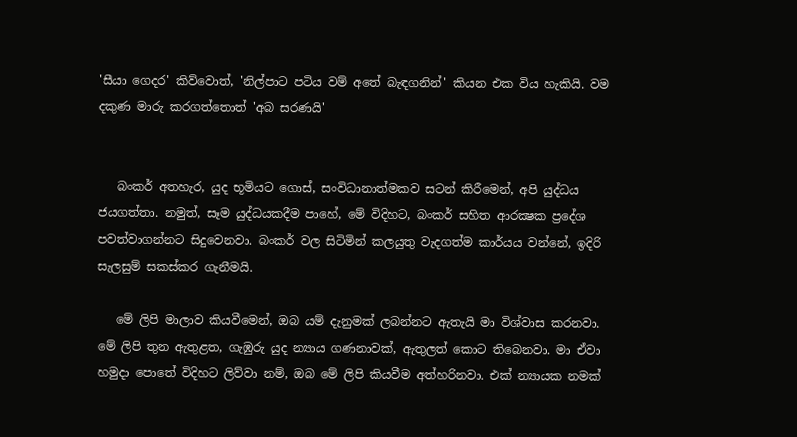'සීයා ගෙදර' කිව්වොත්, 'නිල්පාට පටිය වම් අතේ බැඳගනින්' කියන එක විය හැකියි. වම දකුණ මාරු කරගත්තොත් 'අබ සරණයි'


   බංකර් අතහැර, යුද භූමියට ගොස්, සංවිධානාත්මකව සටන් කිරීමෙන්, අපි යුද්ධය ජයගත්තා. නමුත්, සෑම යුද්ධයකදීම පාහේ, මේ විදිහට, බංකර් සහිත ආරක්‍ෂක ප්‍රදේශ පවත්වාගන්නට සිදුවෙනවා. බංකර් වල සිටිමින් කලයුතු වැදගත්ම කාර්යය වන්නේ, ඉදිරි සැලසුම් සකස්කර ගැනීමයි.

   මේ ලිපි මාලාව කියවීමෙන්, ඔබ යම් දැනුමක් ලබන්නට ඇතැයි මා විශ්වාස කරනවා. මේ ලිපි තුන ඇතුළත, ගැඹුරු යුද න්‍යාය ගණනාවක්, ඇතුලත් කොට තිබෙනවා. මා ඒවා හමුදා පොතේ විදිහට ලිව්වා නම්, ඔබ මේ ලිපි කියවීම අත්හරිනවා. එක් න්‍යායක නමක්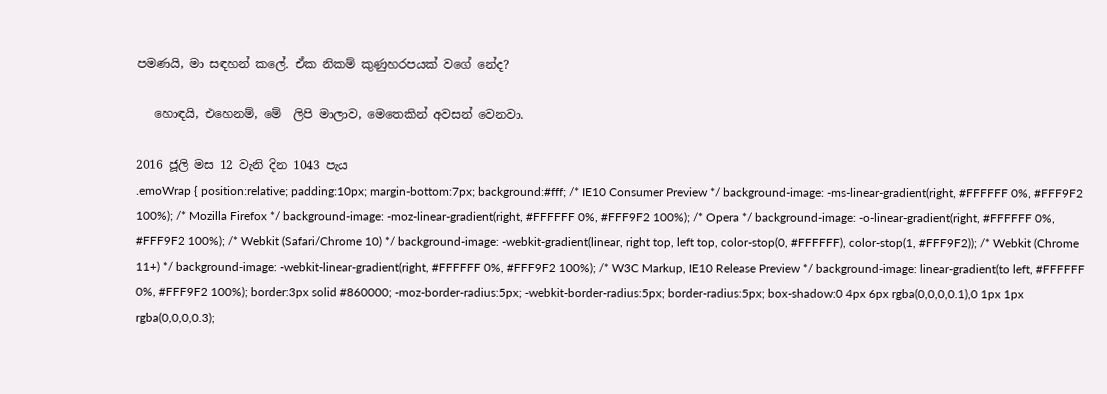පමණයි, මා සඳහන් කලේ. ඒක නිකම් කුණුහරපයක් වගේ නේද?

   හොඳයි, එහෙනම්, මේ  ලිපි මාලාව, මෙතෙකින් අවසන් වෙනවා.

2016 ජූලි මස 12 වැනි දින 1043 පැය
.emoWrap { position:relative; padding:10px; margin-bottom:7px; background:#fff; /* IE10 Consumer Preview */ background-image: -ms-linear-gradient(right, #FFFFFF 0%, #FFF9F2 100%); /* Mozilla Firefox */ background-image: -moz-linear-gradient(right, #FFFFFF 0%, #FFF9F2 100%); /* Opera */ background-image: -o-linear-gradient(right, #FFFFFF 0%, #FFF9F2 100%); /* Webkit (Safari/Chrome 10) */ background-image: -webkit-gradient(linear, right top, left top, color-stop(0, #FFFFFF), color-stop(1, #FFF9F2)); /* Webkit (Chrome 11+) */ background-image: -webkit-linear-gradient(right, #FFFFFF 0%, #FFF9F2 100%); /* W3C Markup, IE10 Release Preview */ background-image: linear-gradient(to left, #FFFFFF 0%, #FFF9F2 100%); border:3px solid #860000; -moz-border-radius:5px; -webkit-border-radius:5px; border-radius:5px; box-shadow:0 4px 6px rgba(0,0,0,0.1),0 1px 1px rgba(0,0,0,0.3);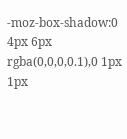-moz-box-shadow:0 4px 6px rgba(0,0,0,0.1),0 1px 1px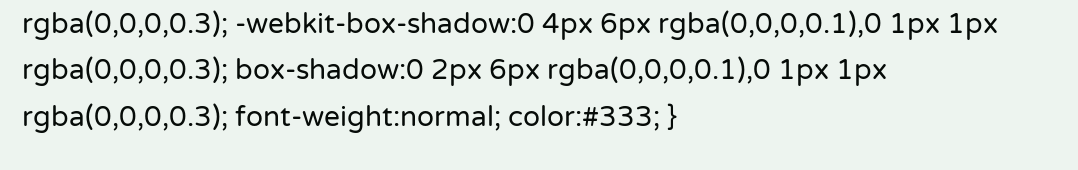rgba(0,0,0,0.3); -webkit-box-shadow:0 4px 6px rgba(0,0,0,0.1),0 1px 1px rgba(0,0,0,0.3); box-shadow:0 2px 6px rgba(0,0,0,0.1),0 1px 1px rgba(0,0,0,0.3); font-weight:normal; color:#333; }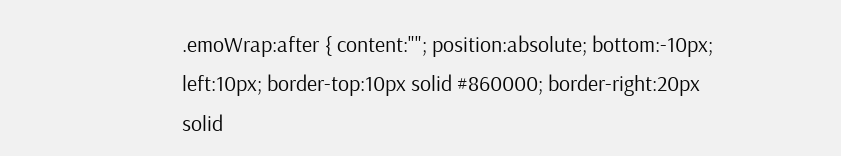.emoWrap:after { content:""; position:absolute; bottom:-10px; left:10px; border-top:10px solid #860000; border-right:20px solid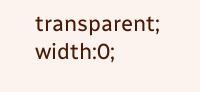transparent; width:0;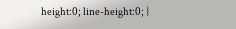height:0; line-height:0; }